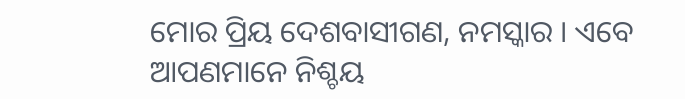ମୋର ପ୍ରିୟ ଦେଶବାସୀଗଣ, ନମସ୍କାର । ଏବେ ଆପଣମାନେ ନିଶ୍ଚୟ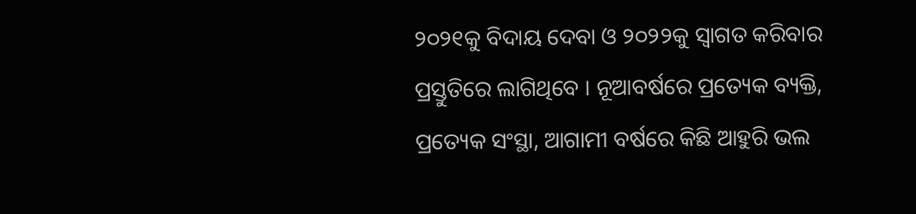୨୦୨୧କୁ ବିଦାୟ ଦେବା ଓ ୨୦୨୨କୁ ସ୍ୱାଗତ କରିବାର ପ୍ରସ୍ତୁତିରେ ଲାଗିଥିବେ । ନୂଆବର୍ଷରେ ପ୍ରତ୍ୟେକ ବ୍ୟକ୍ତି, ପ୍ରତ୍ୟେକ ସଂସ୍ଥା, ଆଗାମୀ ବର୍ଷରେ କିଛି ଆହୁରି ଭଲ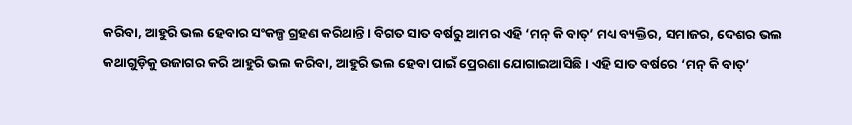କରିବା, ଆହୁରି ଭଲ ହେବାର ସଂକଳ୍ପ ଗ୍ରହଣ କରିଥାନ୍ତି । ବିଗତ ସାତ ବର୍ଷରୁ ଆମର ଏହି ‘ମନ୍ କି ବାତ୍’ ମଧ୍ୟ ବ୍ୟକ୍ତିର, ସମାଜର, ଦେଶର ଭଲ କଥାଗୁଡ଼ିକୁ ଉଜାଗର କରି ଆହୁରି ଭଲ କରିବା, ଆହୁରି ଭଲ ହେବା ପାଇଁ ପ୍ରେରଣା ଯୋଗାଇଆସିଛି । ଏହି ସାତ ବର୍ଷରେ ‘ମନ୍ କି ବାତ୍’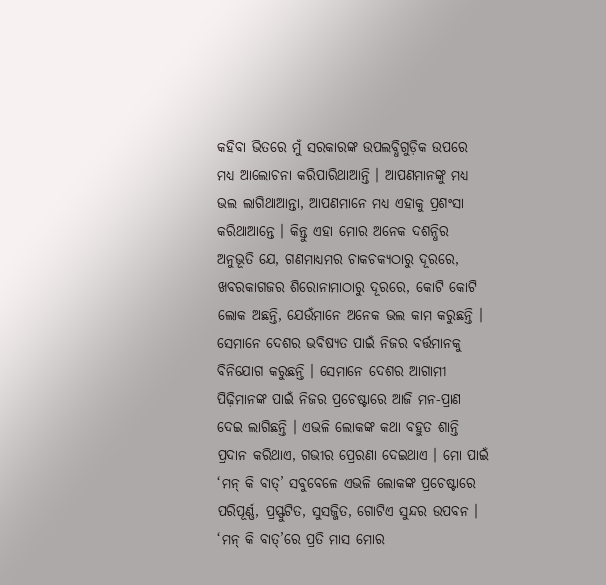କହିବା ଭିତରେ ମୁଁ ସରକାରଙ୍କ ଉପଲବ୍ଧିଗୁଡ଼ିକ ଉପରେ ମଧ୍ୟ ଆଲୋଚନା କରିପାରିଥାଆନ୍ତି । ଆପଣମାନଙ୍କୁ ମଧ୍ୟ ଭଲ ଲାଗିଥାଆନ୍ତା, ଆପଣମାନେ ମଧ୍ୟ ଏହାକୁ ପ୍ରଶଂସା କରିଥାଆନ୍ତେ । କିନ୍ତୁ ଏହା ମୋର ଅନେକ ଦଶନ୍ଧିର ଅନୁଭୂତି ଯେ, ଗଣମାଧ୍ୟମର ଚାକଚକ୍ୟଠାରୁ ଦୂରରେ, ଖବରକାଗଜର ଶିରୋନାମାଠାରୁ ଦୂରରେ, କୋଟି କୋଟି ଲୋକ ଅଛନ୍ତି, ଯେଉଁମାନେ ଅନେକ ଭଲ କାମ କରୁଛନ୍ତି । ସେମାନେ ଦେଶର ଭବିଷ୍ୟତ ପାଇଁ ନିଜର ବର୍ତ୍ତମାନକୁ ବିନିଯୋଗ କରୁଛନ୍ତି । ସେମାନେ ଦେଶର ଆଗାମୀ ପିଢ଼ିମାନଙ୍କ ପାଇଁ ନିଜର ପ୍ରଚେଷ୍ଟାରେ ଆଜି ମନ-ପ୍ରାଣ ଦେଇ ଲାଗିଛନ୍ତି । ଏଭଳି ଲୋକଙ୍କ କଥା ବହୁତ ଶାନ୍ତି ପ୍ରଦାନ କରିଥାଏ, ଗଭୀର ପ୍ରେରଣା ଦେଇଥାଏ । ମୋ ପାଇଁ ‘ମନ୍ କି ବାତ୍’ ସବୁବେଳେ ଏଭଳି ଲୋକଙ୍କ ପ୍ରଚେଷ୍ଟାରେ ପରିପୂର୍ଣ୍ଣ, ପ୍ରସ୍ଫୁଟିତ, ସୁସଜ୍ଜିତ, ଗୋଟିଏ ସୁନ୍ଦର ଉପବନ । ‘ମନ୍ କି ବାତ୍’ରେ ପ୍ରତି ମାସ ମୋର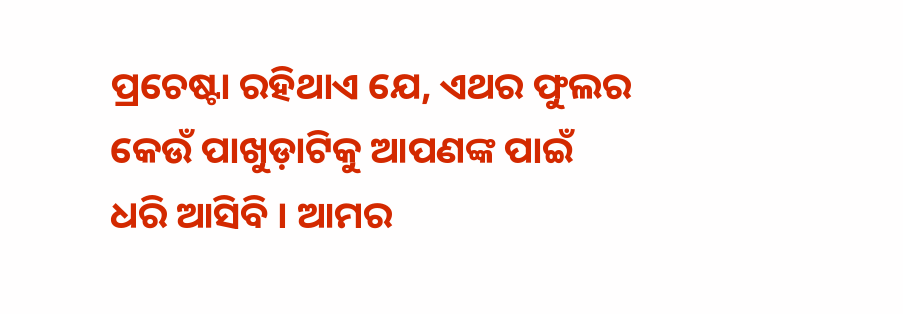ପ୍ରଚେଷ୍ଟା ରହିଥାଏ ଯେ, ଏଥର ଫୁଲର କେଉଁ ପାଖୁଡ଼ାଟିକୁ ଆପଣଙ୍କ ପାଇଁ ଧରି ଆସିବି । ଆମର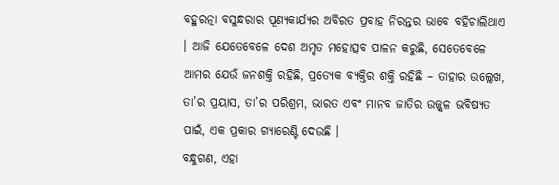ବହୁରତ୍ନା ବସୁନ୍ଧରାର ପୂଣ୍ୟକାର୍ଯ୍ୟର ଅବିରତ ପ୍ରବାହ ନିରନ୍ତର ଭାବେ ବହିଚାଲିଥାଏ । ଆଜି ଯେତେବେଳେ ଦେଶ ଅମୃତ ମହୋତ୍ସବ ପାଳନ କରୁଛି, ସେତେବେଳେ ଆମର ଯେଉଁ ଜନଶକ୍ତି ରହିଛି, ପ୍ରତ୍ୟେକ ବ୍ୟକ୍ତିର ଶକ୍ତି ରହିଛି – ତାହାର ଉଲ୍ଲେଖ, ତା’ର ପ୍ରୟାସ, ତା’ର ପରିଶ୍ରମ, ଭାରତ ଏବଂ ମାନବ ଜାତିର ଉଜ୍ଜ୍ୱଳ ଭବିଷ୍ୟତ ପାଇଁ, ଏକ ପ୍ରକାର ଗ୍ୟାରେଣ୍ଟି ଦେଉଛି ।
ବନ୍ଧୁଗଣ, ଏହା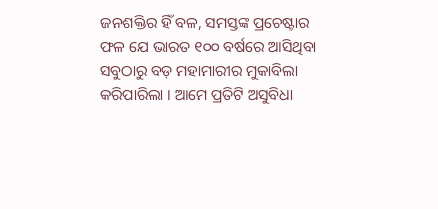ଜନଶକ୍ତିର ହିଁ ବଳ, ସମସ୍ତଙ୍କ ପ୍ରଚେଷ୍ଟାର ଫଳ ଯେ ଭାରତ ୧୦୦ ବର୍ଷରେ ଆସିଥିବା ସବୁଠାରୁ ବଡ଼ ମହାମାରୀର ମୁକାବିଲା କରିପାରିଲା । ଆମେ ପ୍ରତିଟି ଅସୁବିଧା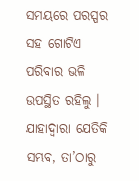ସମୟରେ ପରସ୍ପର ସହ ଗୋଟିଏ ପରିବାର ଭଳି ଉପସ୍ଥିତ ରହିଲୁ । ଯାହାଦ୍ୱାରା ଯେତିକି ସମ୍ଭବ, ତା’ଠାରୁ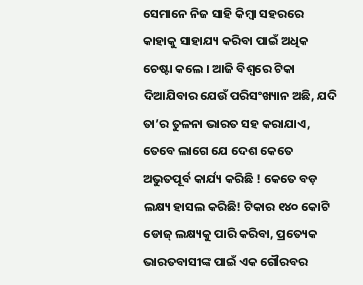ସେମାନେ ନିଜ ସାହି କିମ୍ବା ସହରରେ କାହାକୁ ସାହାଯ୍ୟ କରିବା ପାଇଁ ଅଧିକ ଚେଷ୍ଟା କଲେ । ଆଜି ବିଶ୍ୱରେ ଟିକା ଦିଆଯିବାର ଯେଉଁ ପରିସଂଖ୍ୟାନ ଅଛି, ଯଦି ତା’ର ତୁଳନା ଭାରତ ସହ କରାଯାଏ, ତେବେ ଲାଗେ ଯେ ଦେଶ କେତେ ଅଭୁତପୂର୍ବ କାର୍ଯ୍ୟ କରିଛି ! କେତେ ବଡ଼ ଲକ୍ଷ୍ୟ ହାସଲ କରିଛି! ଟିକାର ୧୪୦ କୋଟି ଡୋଜ୍ ଲକ୍ଷ୍ୟକୁ ପାରି କରିବା, ପ୍ରତ୍ୟେକ ଭାରତବାସୀଙ୍କ ପାଇଁ ଏକ ଗୌରବର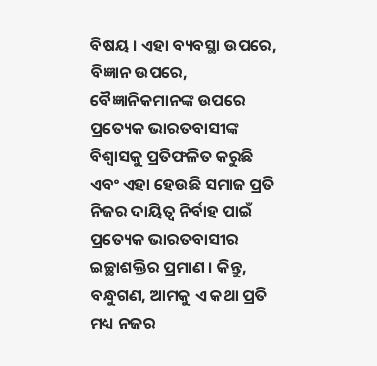ବିଷୟ । ଏହା ବ୍ୟବସ୍ଥା ଉପରେ, ବିଜ୍ଞାନ ଉପରେ, ବୈଜ୍ଞାନିକମାନଙ୍କ ଉପରେ ପ୍ରତ୍ୟେକ ଭାରତବାସୀଙ୍କ ବିଶ୍ୱାସକୁ ପ୍ରତିଫଳିତ କରୁଛି ଏବଂ ଏହା ହେଉଛି ସମାଜ ପ୍ରତି ନିଜର ଦାୟିତ୍ୱ ନିର୍ବାହ ପାଇଁ ପ୍ରତ୍ୟେକ ଭାରତବାସୀର ଇଚ୍ଛାଶକ୍ତିର ପ୍ରମାଣ । କିନ୍ତୁ, ବନ୍ଧୁଗଣ, ଆମକୁ ଏ କଥା ପ୍ରତି ମଧ୍ୟ ନଜର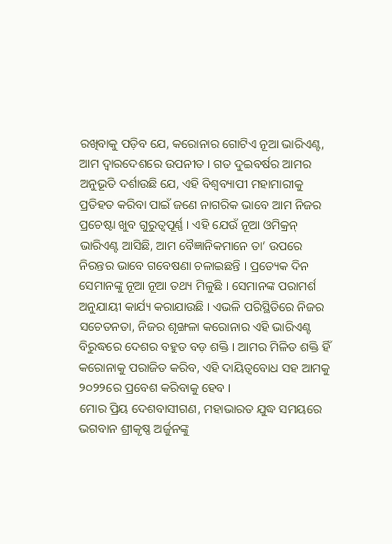ରଖିବାକୁ ପଡ଼ିବ ଯେ, କରୋନାର ଗୋଟିଏ ନୂଆ ଭାରିଏଣ୍ଟ, ଆମ ଦ୍ୱାରଦେଶରେ ଉପନୀତ । ଗତ ଦୁଇବର୍ଷର ଆମର ଅନୁଭୂତି ଦର୍ଶାଉଛି ଯେ, ଏହି ବିଶ୍ୱବ୍ୟାପୀ ମହାମାରୀକୁ ପ୍ରତିହତ କରିବା ପାଇଁ ଜଣେ ନାଗରିକ ଭାବେ ଆମ ନିଜର ପ୍ରଚେଷ୍ଟା ଖୁବ ଗୁରୁତ୍ୱପୂର୍ଣ୍ଣ । ଏହି ଯେଉଁ ନୂଆ ଓମିକ୍ରନ୍ ଭାରିଏଣ୍ଟ ଆସିଛି, ଆମ ବୈଜ୍ଞାନିକମାନେ ତା’ ଉପରେ ନିରନ୍ତର ଭାବେ ଗବେଷଣା ଚଳାଇଛନ୍ତି । ପ୍ରତ୍ୟେକ ଦିନ ସେମାନଙ୍କୁ ନୂଆ ନୂଆ ତଥ୍ୟ ମିଳୁଛି । ସେମାନଙ୍କ ପରାମର୍ଶ ଅନୁଯାୟୀ କାର୍ଯ୍ୟ କରାଯାଉଛି । ଏଭଳି ପରିସ୍ଥିତିରେ ନିଜର ସଚେତନତା, ନିଜର ଶୃଙ୍ଖଳା କରୋନାର ଏହି ଭାରିଏଣ୍ଟ ବିରୁଦ୍ଧରେ ଦେଶର ବହୁତ ବଡ଼ ଶକ୍ତି । ଆମର ମିଳିତ ଶକ୍ତି ହିଁ କରୋନାକୁ ପରାଜିତ କରିବ, ଏହି ଦାୟିତ୍ୱବୋଧ ସହ ଆମକୁ ୨୦୨୨ରେ ପ୍ରବେଶ କରିବାକୁ ହେବ ।
ମୋର ପ୍ରିୟ ଦେଶବାସୀଗଣ, ମହାଭାରତ ଯୁଦ୍ଧ ସମୟରେ ଭଗବାନ ଶ୍ରୀକୃଷ୍ଣ ଅର୍ଜୁନଙ୍କୁ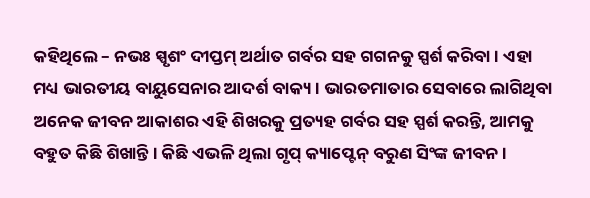କହିଥିଲେ – ନଭଃ ସ୍ପୃଶଂ ଦୀପ୍ତମ୍ ଅର୍ଥାତ ଗର୍ବର ସହ ଗଗନକୁ ସ୍ପର୍ଶ କରିବା । ଏହା ମଧ୍ୟ ଭାରତୀୟ ବାୟୁସେନାର ଆଦର୍ଶ ବାକ୍ୟ । ଭାରତମାତାର ସେବାରେ ଲାଗିଥିବା ଅନେକ ଜୀବନ ଆକାଶର ଏହି ଶିଖରକୁ ପ୍ରତ୍ୟହ ଗର୍ବର ସହ ସ୍ପର୍ଶ କରନ୍ତି, ଆମକୁ ବହୁତ କିଛି ଶିଖାନ୍ତି । କିଛି ଏଭଳି ଥିଲା ଗୃପ୍ କ୍ୟାପ୍ଟେନ୍ ବରୁଣ ସିଂଙ୍କ ଜୀବନ ।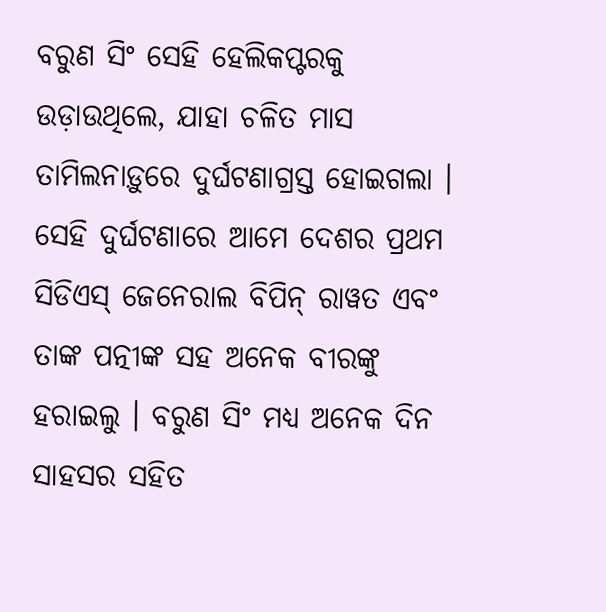ବରୁଣ ସିଂ ସେହି ହେଲିକପ୍ଟରକୁ ଉଡ଼ାଉଥିଲେ, ଯାହା ଚଳିତ ମାସ ତାମିଲନାଡ଼ୁରେ ଦୁର୍ଘଟଣାଗ୍ରସ୍ତ ହୋଇଗଲା । ସେହି ଦୁର୍ଘଟଣାରେ ଆମେ ଦେଶର ପ୍ରଥମ ସିଡିଏସ୍ ଜେନେରାଲ ବିପିନ୍ ରାୱତ ଏବଂ ତାଙ୍କ ପତ୍ନୀଙ୍କ ସହ ଅନେକ ବୀରଙ୍କୁ ହରାଇଲୁ । ବରୁଣ ସିଂ ମଧ୍ୟ ଅନେକ ଦିନ ସାହସର ସହିତ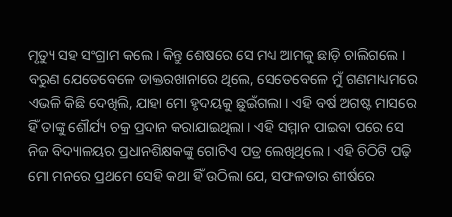ମୃତ୍ୟୁ ସହ ସଂଗ୍ରାମ କଲେ । କିନ୍ତୁ ଶେଷରେ ସେ ମଧ୍ୟ ଆମକୁ ଛାଡ଼ି ଚାଲିଗଲେ । ବରୁଣ ଯେତେବେଳେ ଡାକ୍ତରଖାନାରେ ଥିଲେ, ସେତେବେଳେ ମୁଁ ଗଣମାଧ୍ୟମରେ ଏଭଳି କିଛି ଦେଖିଲି, ଯାହା ମୋ ହୃଦୟକୁ ଛୁଇଁଗଲା । ଏହି ବର୍ଷ ଅଗଷ୍ଟ ମାସରେ ହିଁ ତାଙ୍କୁ ଶୌର୍ଯ୍ୟ ଚକ୍ର ପ୍ରଦାନ କରାଯାଇଥିଲା । ଏହି ସମ୍ମାନ ପାଇବା ପରେ ସେ ନିଜ ବିଦ୍ୟାଳୟର ପ୍ରଧାନଶିକ୍ଷକଙ୍କୁ ଗୋଟିଏ ପତ୍ର ଲେଖିଥିଲେ । ଏହି ଚିଠିଟି ପଢ଼ି ମୋ ମନରେ ପ୍ରଥମେ ସେହି କଥା ହିଁ ଉଠିଲା ଯେ, ସଫଳତାର ଶୀର୍ଷରେ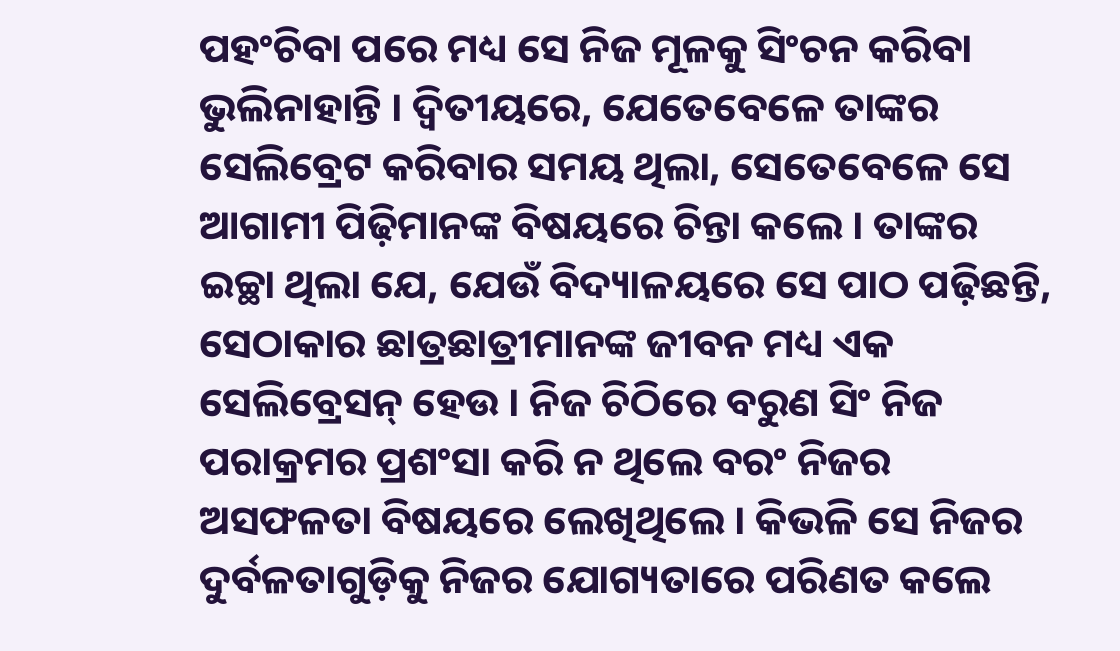ପହଂଚିବା ପରେ ମଧ୍ୟ ସେ ନିଜ ମୂଳକୁ ସିଂଚନ କରିବା ଭୁଲିନାହାନ୍ତି । ଦ୍ୱିତୀୟରେ, ଯେତେବେଳେ ତାଙ୍କର ସେଲିବ୍ରେଟ କରିବାର ସମୟ ଥିଲା, ସେତେବେଳେ ସେ ଆଗାମୀ ପିଢ଼ିମାନଙ୍କ ବିଷୟରେ ଚିନ୍ତା କଲେ । ତାଙ୍କର ଇଚ୍ଛା ଥିଲା ଯେ, ଯେଉଁ ବିଦ୍ୟାଳୟରେ ସେ ପାଠ ପଢ଼ିଛନ୍ତି, ସେଠାକାର ଛାତ୍ରଛାତ୍ରୀମାନଙ୍କ ଜୀବନ ମଧ୍ୟ ଏକ ସେଲିବ୍ରେସନ୍ ହେଉ । ନିଜ ଚିଠିରେ ବରୁଣ ସିଂ ନିଜ ପରାକ୍ରମର ପ୍ରଶଂସା କରି ନ ଥିଲେ ବରଂ ନିଜର ଅସଫଳତା ବିଷୟରେ ଲେଖିଥିଲେ । କିଭଳି ସେ ନିଜର ଦୁର୍ବଳତାଗୁଡ଼ିକୁ ନିଜର ଯୋଗ୍ୟତାରେ ପରିଣତ କଲେ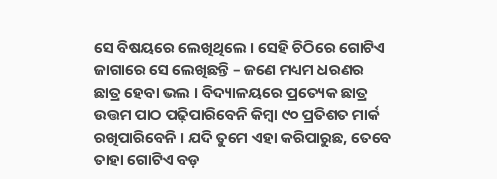ସେ ବିଷୟରେ ଲେଖିଥିଲେ । ସେହି ଚିଠିରେ ଗୋଟିଏ ଜାଗାରେ ସେ ଲେଖିଛନ୍ତି – ଜଣେ ମଧ୍ୟମ ଧରଣର ଛାତ୍ର ହେବା ଭଲ । ବିଦ୍ୟାଳୟରେ ପ୍ରତ୍ୟେକ ଛାତ୍ର ଉତ୍ତମ ପାଠ ପଢ଼ିପାରିବେନି କିମ୍ବା ୯୦ ପ୍ରତିଶତ ମାର୍କ ରଖିପାରିବେନି । ଯଦି ତୁମେ ଏହା କରିପାରୁଛ, ତେବେ ତାହା ଗୋଟିଏ ବଡ଼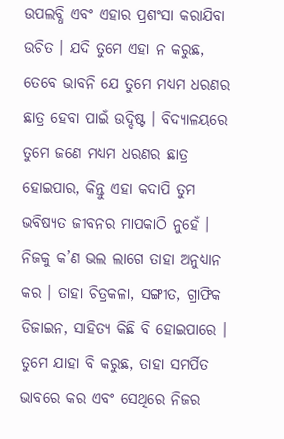ଉପଲବ୍ଧି ଏବଂ ଏହାର ପ୍ରଶଂସା କରାଯିବା ଉଚିତ । ଯଦି ତୁମେ ଏହା ନ କରୁଛ, ତେବେ ଭାବନି ଯେ ତୁମେ ମଧ୍ୟମ ଧରଣର ଛାତ୍ର ହେବା ପାଇଁ ଉଦ୍ଦିଷ୍ଟ । ବିଦ୍ୟାଳୟରେ ତୁମେ ଜଣେ ମଧ୍ୟମ ଧରଣର ଛାତ୍ର ହୋଇପାର, କିନ୍ତୁ ଏହା କଦାପି ତୁମ ଭବିଷ୍ୟତ ଜୀବନର ମାପକାଠି ନୁହେଁ । ନିଜକୁ କ’ଣ ଭଲ ଲାଗେ ତାହା ଅନୁଧ୍ୟାନ କର । ତାହା ଚିତ୍ରକଳା, ସଙ୍ଗୀତ, ଗ୍ରାଫିକ ଡିଜାଇନ, ସାହିତ୍ୟ କିଛି ବି ହୋଇପାରେ । ତୁମେ ଯାହା ବି କରୁଛ, ତାହା ସମର୍ପିତ ଭାବରେ କର ଏବଂ ସେଥିରେ ନିଜର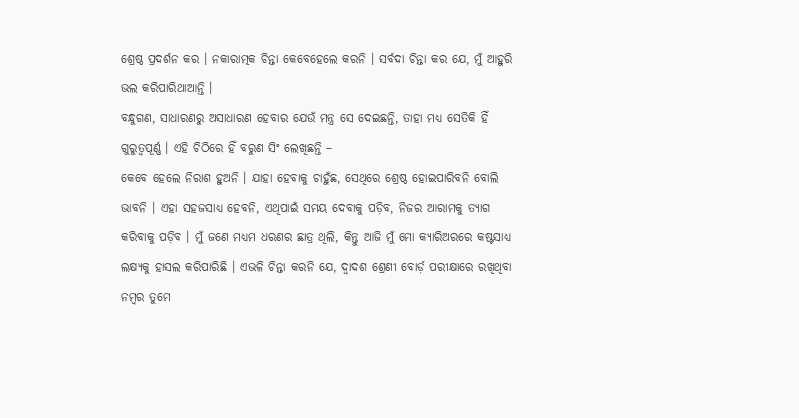ଶ୍ରେଷ୍ଠ ପ୍ରଦର୍ଶନ କର । ନକାରାତ୍ମକ ଚିନ୍ତା କେବେହେଲେ କରନି । ସର୍ବଦା ଚିନ୍ତା କର ଯେ, ମୁଁ ଆହୁରି ଭଲ କରିପାରିଥାଆନ୍ତି ।
ବନ୍ଧୁଗଣ, ସାଧାରଣରୁ ଅସାଧାରଣ ହେବାର ଯେଉଁ ମନ୍ତ୍ର ସେ ଦେଇଛନ୍ତି, ତାହା ମଧ୍ୟ ସେତିକି ହିଁ ଗୁରୁତ୍ୱପୂର୍ଣ୍ଣ । ଏହି ଚିଠିରେ ହିଁ ବରୁଣ ସିଂ ଲେଖିଛନ୍ତି –
କେବେ ହେଲେ ନିରାଶ ହୁଅନି । ଯାହା ହେବାକୁ ଚାହୁଁଛ, ସେଥିରେ ଶ୍ରେଷ୍ଠ ହୋଇପାରିବନି ବୋଲି ଭାବନି । ଏହା ସହଜସାଧ୍ୟ ହେବନି, ଏଥିପାଇଁ ସମୟ ଦେବାକୁ ପଡ଼ିବ, ନିଜର ଆରାମକୁ ତ୍ୟାଗ କରିବାକୁ ପଡ଼ିବ । ମୁଁ ଜଣେ ମଧ୍ୟମ ଧରଣର ଛାତ୍ର ଥିଲି, କିନ୍ତୁ ଆଜି ମୁଁ ମୋ କ୍ୟାରିଅରରେ କଷ୍ଟସାଧ୍ୟ ଲକ୍ଷ୍ୟକୁ ହାସଲ କରିପାରିଛି । ଏଭଳି ଚିନ୍ତା କରନି ଯେ, ଦ୍ୱାଦଶ ଶ୍ରେଣୀ ବୋର୍ଡ଼ ପରୀକ୍ଷାରେ ରଖିଥିବା ନମ୍ବର ତୁମେ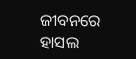ଜୀବନରେ ହାସଲ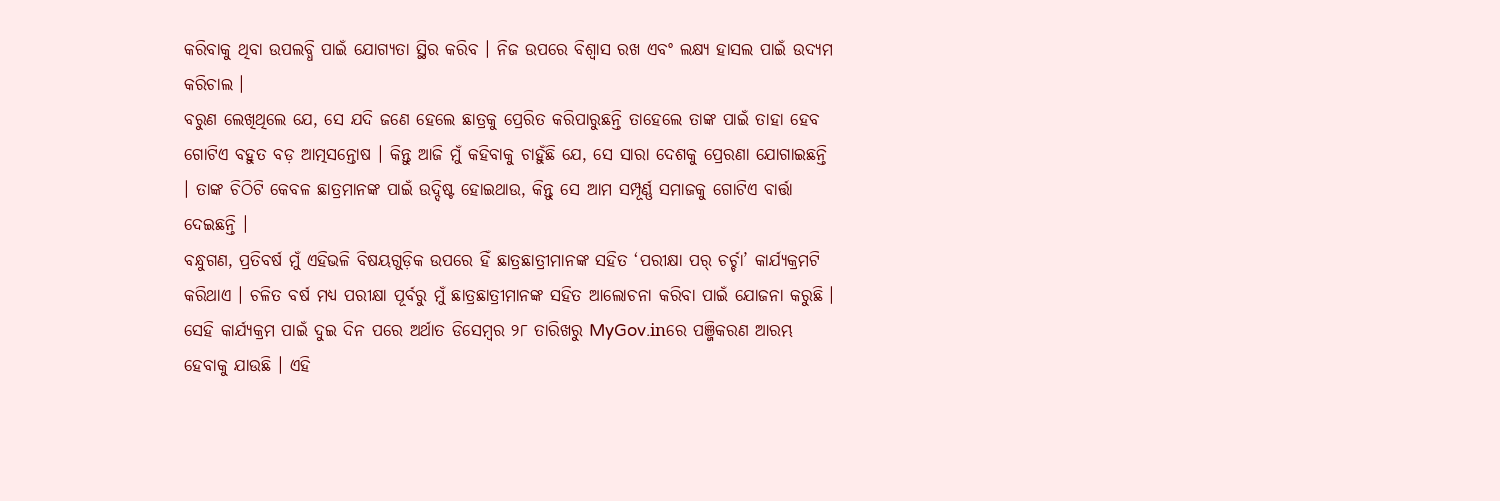କରିବାକୁ ଥିବା ଉପଲବ୍ଧି ପାଇଁ ଯୋଗ୍ୟତା ସ୍ଥିର କରିବ । ନିଜ ଉପରେ ବିଶ୍ୱାସ ରଖ ଏବଂ ଲକ୍ଷ୍ୟ ହାସଲ ପାଇଁ ଉଦ୍ୟମ କରିଚାଲ ।
ବରୁଣ ଲେଖିଥିଲେ ଯେ, ସେ ଯଦି ଜଣେ ହେଲେ ଛାତ୍ରକୁ ପ୍ରେରିତ କରିପାରୁଛନ୍ତି ତାହେଲେ ତାଙ୍କ ପାଇଁ ତାହା ହେବ ଗୋଟିଏ ବହୁତ ବଡ଼ ଆତ୍ମସନ୍ତୋଷ । କିନ୍ତୁ ଆଜି ମୁଁ କହିବାକୁ ଚାହୁଁଛି ଯେ, ସେ ସାରା ଦେଶକୁ ପ୍ରେରଣା ଯୋଗାଇଛନ୍ତି । ତାଙ୍କ ଚିଠିଟି କେବଳ ଛାତ୍ରମାନଙ୍କ ପାଇଁ ଉଦ୍ଦିଷ୍ଟ ହୋଇଥାଉ, କିନ୍ତୁ ସେ ଆମ ସମ୍ପୂର୍ଣ୍ଣ ସମାଜକୁ ଗୋଟିଏ ବାର୍ତ୍ତା ଦେଇଛନ୍ତି ।
ବନ୍ଧୁଗଣ, ପ୍ରତିବର୍ଷ ମୁଁ ଏହିଭଳି ବିଷୟଗୁଡ଼ିକ ଉପରେ ହିଁ ଛାତ୍ରଛାତ୍ରୀମାନଙ୍କ ସହିତ ‘ପରୀକ୍ଷା ପର୍ ଚର୍ଚ୍ଚା’ କାର୍ଯ୍ୟକ୍ରମଟି କରିଥାଏ । ଚଳିତ ବର୍ଷ ମଧ୍ୟ ପରୀକ୍ଷା ପୂର୍ବରୁ ମୁଁ ଛାତ୍ରଛାତ୍ରୀମାନଙ୍କ ସହିତ ଆଲୋଚନା କରିବା ପାଇଁ ଯୋଜନା କରୁଛି । ସେହି କାର୍ଯ୍ୟକ୍ରମ ପାଇଁ ଦୁଇ ଦିନ ପରେ ଅର୍ଥାତ ଡିସେମ୍ବର ୨୮ ତାରିଖରୁ MyGov.inରେ ପଞ୍ଜିକରଣ ଆରମ୍ଭ ହେବାକୁ ଯାଉଛି । ଏହି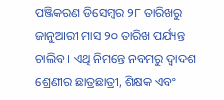ପଞ୍ଜିକରଣ ଡିସେମ୍ବର ୨୮ ତାରିଖରୁ ଜାନୁଆରୀ ମାସ ୨୦ ତାରିଖ ପର୍ଯ୍ୟନ୍ତ ଚାଲିବ । ଏଥି ନିମନ୍ତେ ନବମରୁ ଦ୍ୱାଦଶ ଶ୍ରେଣୀର ଛାତ୍ରଛାତ୍ରୀ, ଶିକ୍ଷକ ଏବଂ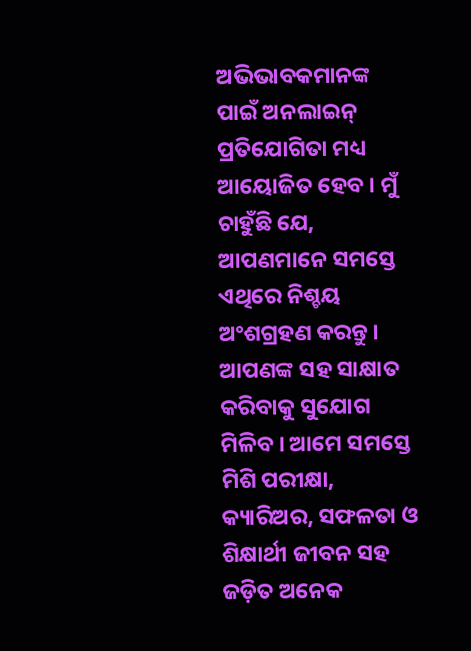ଅଭିଭାବକମାନଙ୍କ ପାଇଁ ଅନଲାଇନ୍ ପ୍ରତିଯୋଗିତା ମଧ୍ୟ ଆୟୋଜିତ ହେବ । ମୁଁ ଚାହୁଁଛି ଯେ, ଆପଣମାନେ ସମସ୍ତେ ଏଥିରେ ନିଶ୍ଚୟ ଅଂଶଗ୍ରହଣ କରନ୍ତୁ । ଆପଣଙ୍କ ସହ ସାକ୍ଷାତ କରିବାକୁ ସୁଯୋଗ ମିଳିବ । ଆମେ ସମସ୍ତେ ମିଶି ପରୀକ୍ଷା, କ୍ୟାରିଅର, ସଫଳତା ଓ ଶିକ୍ଷାର୍ଥୀ ଜୀବନ ସହ ଜଡ଼ିତ ଅନେକ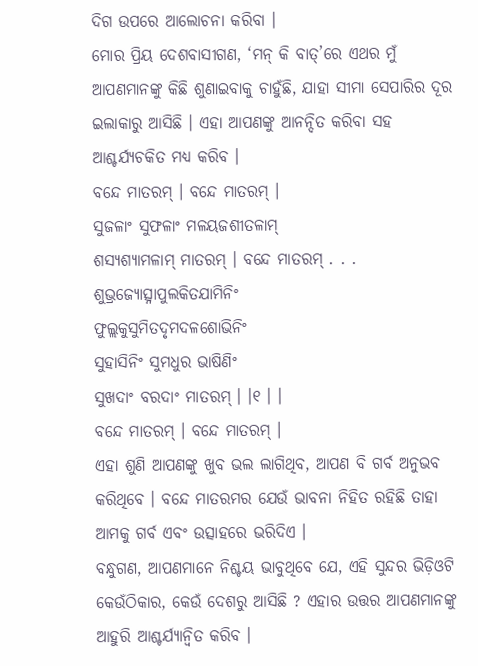ଦିଗ ଉପରେ ଆଲୋଚନା କରିବା ।
ମୋର ପ୍ରିୟ ଦେଶବାସୀଗଣ, ‘ମନ୍ କି ବାତ୍’ରେ ଏଥର ମୁଁ ଆପଣମାନଙ୍କୁ କିଛି ଶୁଣାଇବାକୁ ଚାହୁଁଛି, ଯାହା ସୀମା ସେପାରିର ଦୂର ଇଲାକାରୁ ଆସିଛି । ଏହା ଆପଣଙ୍କୁ ଆନନ୍ଦିତ କରିବା ସହ ଆଶ୍ଚର୍ଯ୍ୟଚକିତ ମଧ୍ୟ କରିବ ।
ବନ୍ଦେ ମାତରମ୍ । ବନ୍ଦେ ମାତରମ୍ ।
ସୁଜଳାଂ ସୁଫଳାଂ ମଳୟଜଶୀତଳାମ୍
ଶସ୍ୟଶ୍ୟାମଳାମ୍ ମାତରମ୍ । ବନ୍ଦେ ମାତରମ୍ . . .
ଶୁଭ୍ରଜ୍ୟୋତ୍ସ୍ନାପୁଲକିତଯାମିନିଂ
ଫୁଲ୍ଲକୁସୁମିତଦୃମଦଳଶୋଭିନିଂ
ସୁହାସିନିଂ ସୁମଧୁର ଭାଷିଣିଂ
ସୁଖଦାଂ ବରଦାଂ ମାତରମ୍ । ।୧ । ।
ବନ୍ଦେ ମାତରମ୍ । ବନ୍ଦେ ମାତରମ୍ ।
ଏହା ଶୁଣି ଆପଣଙ୍କୁ ଖୁବ ଭଲ ଲାଗିଥିବ, ଆପଣ ବି ଗର୍ବ ଅନୁଭବ କରିଥିବେ । ବନ୍ଦେ ମାତରମର ଯେଉଁ ଭାବନା ନିହିତ ରହିଛି ତାହା ଆମକୁ ଗର୍ବ ଏବଂ ଉତ୍ସାହରେ ଭରିଦିଏ ।
ବନ୍ଧୁଗଣ, ଆପଣମାନେ ନିଶ୍ଚୟ ଭାବୁଥିବେ ଯେ, ଏହି ସୁନ୍ଦର ଭିଡ଼ିଓଟି କେଉଁଠିକାର, କେଉଁ ଦେଶରୁ ଆସିଛି ? ଏହାର ଉତ୍ତର ଆପଣମାନଙ୍କୁ ଆହୁରି ଆଶ୍ଚର୍ଯ୍ୟାନ୍ୱିତ କରିବ ।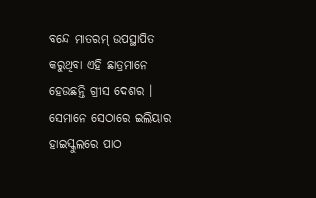ବନ୍ଦେ ମାତରମ୍ ଉପସ୍ଥାପିତ କରୁଥିବା ଏହି ଛାତ୍ରମାନେ ହେଉଛନ୍ତି ଗ୍ରୀସ ଦେଶର । ସେମାନେ ସେଠାରେ ଇଲିୟାର ହାଇସ୍କୁଲରେ ପାଠ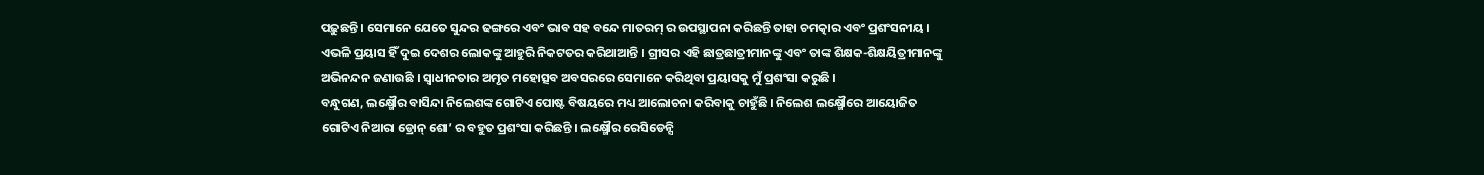ପଢ଼ୁଛନ୍ତି । ସେମାନେ ଯେତେ ସୁନ୍ଦର ଢଙ୍ଗରେ ଏବଂ ଭାବ ସହ ବନ୍ଦେ ମାତରମ୍ ର ଉପସ୍ଥାପନା କରିଛନ୍ତି ତାହା ଚମତ୍କାର ଏବଂ ପ୍ରଶଂସନୀୟ । ଏଭଳି ପ୍ରୟାସ ହିଁ ଦୁଇ ଦେଶର ଲୋକଙ୍କୁ ଆହୁରି ନିକଟତର କରିଥାଆନ୍ତି । ଗ୍ରୀସର ଏହି ଛାତ୍ରଛାତ୍ରୀମାନଙ୍କୁ ଏବଂ ତାଙ୍କ ଶିକ୍ଷକ-ଶିକ୍ଷୟିତ୍ରୀମାନଙ୍କୁ ଅଭିନନ୍ଦନ ଜଣାଉଛି । ସ୍ୱାଧୀନତାର ଅମୃତ ମହୋତ୍ସବ ଅବସରରେ ସେମାନେ କରିଥିବା ପ୍ରୟାସକୁ ମୁଁ ପ୍ରଶଂସା କରୁଛି ।
ବନ୍ଧୁଗଣ, ଲକ୍ଷ୍ମୌର ବାସିନ୍ଦା ନିଲେଶଙ୍କ ଗୋଟିଏ ପୋଷ୍ଟ ବିଷୟରେ ମଧ୍ୟ ଆଲୋଚନା କରିବାକୁ ଚାହୁଁଛି । ନିଲେଶ ଲକ୍ଷ୍ମୌରେ ଆୟୋଜିତ ଗୋଟିଏ ନିଆରା ଡ୍ରୋନ୍ ଶୋ’ ର ବହୁତ ପ୍ରଶଂସା କରିଛନ୍ତି । ଲକ୍ଷ୍ମୌର ରେସିଡେନ୍ସି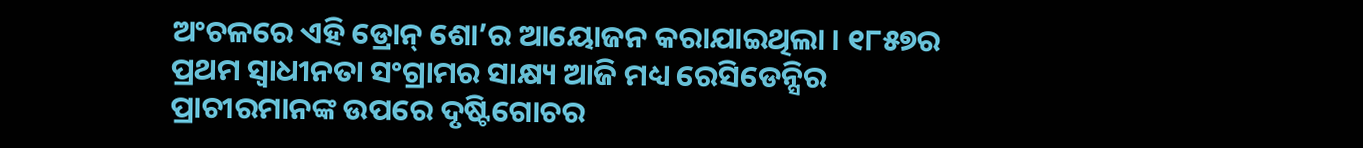ଅଂଚଳରେ ଏହି ଡ୍ରୋନ୍ ଶୋ’ର ଆୟୋଜନ କରାଯାଇଥିଲା । ୧୮୫୭ର ପ୍ରଥମ ସ୍ୱାଧୀନତା ସଂଗ୍ରାମର ସାକ୍ଷ୍ୟ ଆଜି ମଧ୍ୟ ରେସିଡେନ୍ସିର ପ୍ରାଚୀରମାନଙ୍କ ଉପରେ ଦୃଷ୍ଟିଗୋଚର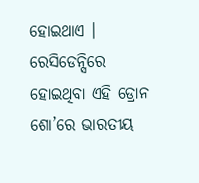ହୋଇଥାଏ । ରେସିଡେନ୍ସିରେ ହୋଇଥିବା ଏହି ଡ୍ରୋନ ଶୋ’ରେ ଭାରତୀୟ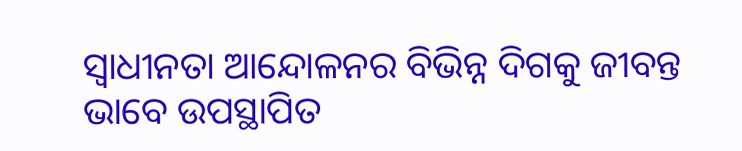ସ୍ୱାଧୀନତା ଆନ୍ଦୋଳନର ବିଭିନ୍ନ ଦିଗକୁ ଜୀବନ୍ତ ଭାବେ ଉପସ୍ଥାପିତ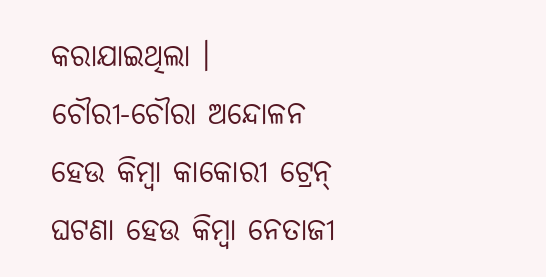କରାଯାଇଥିଲା ।
ଚୌରୀ-ଚୌରା ଅନ୍ଦୋଳନ ହେଉ କିମ୍ବା କାକୋରୀ ଟ୍ରେନ୍ ଘଟଣା ହେଉ କିମ୍ବା ନେତାଜୀ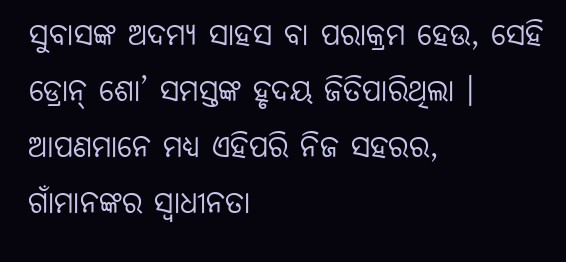ସୁବାସଙ୍କ ଅଦମ୍ୟ ସାହସ ବା ପରାକ୍ରମ ହେଉ, ସେହି ଡ୍ରୋନ୍ ଶୋ’ ସମସ୍ତଙ୍କ ହୃଦୟ ଜିତିପାରିଥିଲା । ଆପଣମାନେ ମଧ୍ୟ ଏହିପରି ନିଜ ସହରର, ଗାଁମାନଙ୍କର ସ୍ୱାଧୀନତା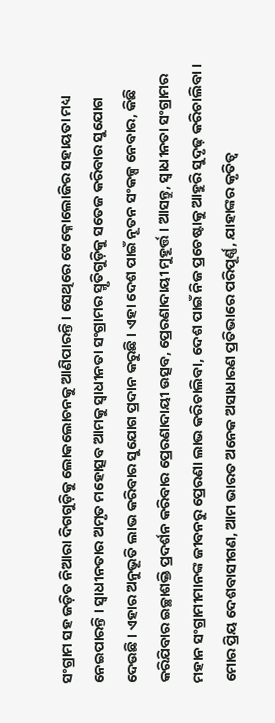ସଂଗ୍ରାମ ସହ ଜଡ଼ିତ ନିଆରା ଦିଗଗୁଡ଼ିକୁ ଲୋକଲୋଚନକୁ ଆଣିପାରନ୍ତି । ସେଥିରେ ଟେକ୍ନୋଲୋଜିର ସହାୟତା ମଧ୍ୟ ନେଇପାରନ୍ତି । ସ୍ୱାଧୀନତାର ଅମୃତ ମହୋତ୍ସବ ଆମକୁ ସ୍ୱାଧୀନତା ସଂଗ୍ରାମର ସ୍ମୃତିଗୁଡ଼ିକୁ ସତେଜ କରିବାର ସୁଯୋଗ ଦେଉଛି । ଏହାର ଅନୁଭୂତି ଲାଭ କରିବାର ସୁଯୋଗ ପ୍ରଦାନ କରୁଛି । ଏହା ଦେଶ ପାଇଁ ନୂତନ ସଂକଳ୍ପ ନେବାର, କିଛି କରିଯିବାର ଇଚ୍ଛାଶକ୍ତି ପ୍ରଦର୍ଶନ କରିବାର ପ୍ରେରଣାଦାୟୀ ଉତ୍ସବ, ପ୍ରେରଣାଦାୟୀ ମୁହୂର୍ତ୍ତ । ଆସନ୍ତୁ, ସ୍ୱାଧୀନତା ସଂଗ୍ରାମର ମହାନ ସଂଗ୍ରାମୀମାନଙ୍କ ଜୀବନରୁ ପ୍ରେରଣା ଲାଭ କରିଚାଲିବା, ଦେଶ ପାଇଁ ନିଜ ପ୍ରଚେଷ୍ଟାକୁ ଆହୁରି ସୁଦୃଢ଼ କରିଚାଲିବା ।
ମୋର ପ୍ରିୟ ଦେଶବାସୀଗଣ, ଆମ ଭାରତ ଅନେକ ଅସାଧାରଣ ପ୍ରତିଭାରେ ପରିପୂର୍ଣ୍ଣ, ଯାହାଙ୍କର କୃତିତ୍ୱ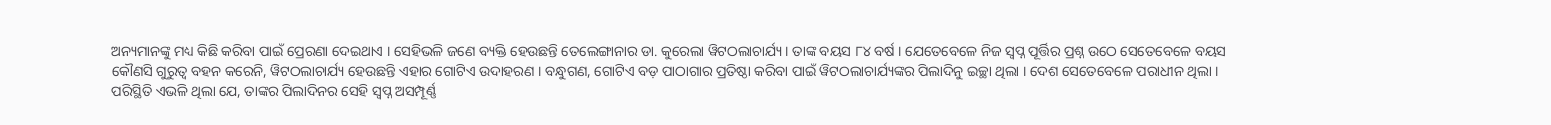ଅନ୍ୟମାନଙ୍କୁ ମଧ୍ୟ କିଛି କରିବା ପାଇଁ ପ୍ରେରଣା ଦେଇଥାଏ । ସେହିଭଳି ଜଣେ ବ୍ୟକ୍ତି ହେଉଛନ୍ତି ତେଲେଙ୍ଗାନାର ଡା. କୁରେଲା ୱିଟଠଲାଚାର୍ଯ୍ୟ । ତାଙ୍କ ବୟସ ୮୪ ବର୍ଷ । ଯେତେବେଳେ ନିଜ ସ୍ୱପ୍ନ ପୂର୍ତ୍ତିର ପ୍ରଶ୍ନ ଉଠେ ସେତେବେଳେ ବୟସ କୌଣସି ଗୁରୁତ୍ୱ ବହନ କରେନି, ୱିଟଠଲାଚାର୍ଯ୍ୟ ହେଉଛନ୍ତି ଏହାର ଗୋଟିଏ ଉଦାହରଣ । ବନ୍ଧୁଗଣ, ଗୋଟିଏ ବଡ଼ ପାଠାଗାର ପ୍ରତିଷ୍ଠା କରିବା ପାଇଁ ୱିଟଠଲାଚାର୍ଯ୍ୟଙ୍କର ପିଲାଦିନୁ ଇଚ୍ଛା ଥିଲା । ଦେଶ ସେତେବେଳେ ପରାଧୀନ ଥିଲା । ପରିସ୍ଥିତି ଏଭଳି ଥିଲା ଯେ, ତାଙ୍କର ପିଲାଦିନର ସେହି ସ୍ୱପ୍ନ ଅସମ୍ପୂର୍ଣ୍ଣ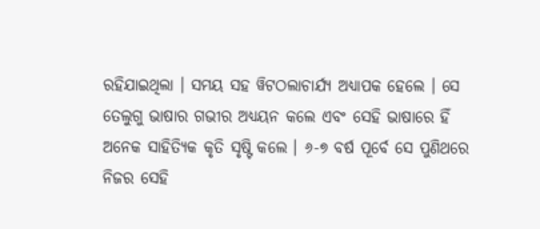ରହିଯାଇଥିଲା । ସମୟ ସହ ୱିଟଠଲାଚାର୍ଯ୍ୟ ଅଧ୍ୟାପକ ହେଲେ । ସେ ତେଲୁଗୁ ଭାଷାର ଗଭୀର ଅଧ୍ୟୟନ କଲେ ଏବଂ ସେହି ଭାଷାରେ ହିଁ ଅନେକ ସାହିତ୍ୟିକ କୃତି ସୃଷ୍ଟି କଲେ । ୬-୭ ବର୍ଷ ପୂର୍ବେ ସେ ପୁଣିଥରେ ନିଜର ସେହି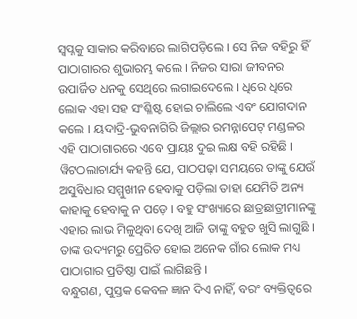ସ୍ୱପ୍ନକୁ ସାକାର କରିବାରେ ଲାଗିପଡ଼ିଲେ । ସେ ନିଜ ବହିରୁ ହିଁ ପାଠାଗାରର ଶୁଭାରମ୍ଭ କଲେ । ନିଜର ସାରା ଜୀବନର ଉପାର୍ଜିତ ଧନକୁ ସେଥିରେ ଲଗାଇଦେଲେ । ଧିରେ ଧିରେ ଲୋକ ଏହା ସହ ସଂଶ୍ଳିଷ୍ଟ ହୋଇ ଚାଲିଲେ ଏବଂ ଯୋଗଦାନ କଲେ । ୟଦାଦ୍ରି-ଭୁବନାଗିରି ଜିଲ୍ଲାର ରମନ୍ନାପେଟ୍ ମଣ୍ଡଳର ଏହି ପାଠାଗାରରେ ଏବେ ପ୍ରାୟଃ ଦୁଇ ଲକ୍ଷ ବହି ରହିଛି । ୱିଟଠଲାଚାର୍ଯ୍ୟ କହନ୍ତି ଯେ, ପାଠପଢ଼ା ସମୟରେ ତାଙ୍କୁ ଯେଉଁ ଅସୁବିଧାର ସମ୍ମୁଖୀନ ହେବାକୁ ପଡ଼ିଲା ତାହା ଯେମିତି ଅନ୍ୟ କାହାକୁ ହେବାକୁ ନ ପଡ଼େ । ବହୁ ସଂଖ୍ୟାରେ ଛାତ୍ରଛାତ୍ରୀମାନଙ୍କୁ ଏହାର ଲାଭ ମିଳୁଥିବା ଦେଖି ଆଜି ତାଙ୍କୁ ବହୁତ ଖୁସି ଲାଗୁଛି । ତାଙ୍କ ଉଦ୍ୟମରୁ ପ୍ରେରିତ ହୋଇ ଅନେକ ଗାଁର ଲୋକ ମଧ୍ୟ ପାଠାଗାର ପ୍ରତିଷ୍ଠା ପାଇଁ ଲାଗିଛନ୍ତି ।
ବନ୍ଧୁଗଣ, ପୁସ୍ତକ କେବଳ ଜ୍ଞାନ ଦିଏ ନାହିଁ, ବରଂ ବ୍ୟକ୍ତିତ୍ୱରେ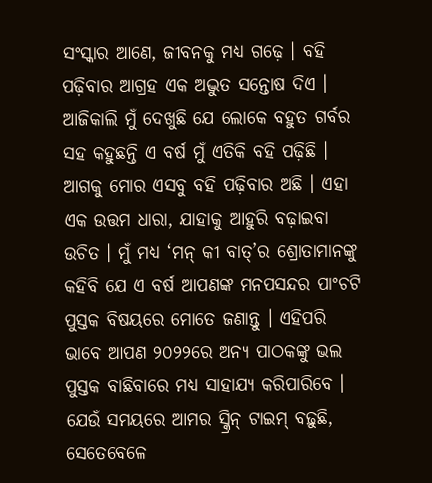ସଂସ୍କାର ଆଣେ, ଜୀବନକୁ ମଧ୍ୟ ଗଢ଼େ । ବହି ପଢ଼ିବାର ଆଗ୍ରହ ଏକ ଅଦ୍ଭୁତ ସନ୍ତୋଷ ଦିଏ । ଆଜିକାଲି ମୁଁ ଦେଖୁଛି ଯେ ଲୋକେ ବହୁତ ଗର୍ବର ସହ କହୁଛନ୍ତି ଏ ବର୍ଷ ମୁଁ ଏତିକି ବହି ପଢ଼ିଛି । ଆଗକୁ ମୋର ଏସବୁ ବହି ପଢ଼ିବାର ଅଛି । ଏହା ଏକ ଉତ୍ତମ ଧାରା, ଯାହାକୁ ଆହୁରି ବଢ଼ାଇବା ଉଚିତ । ମୁଁ ମଧ୍ୟ ‘ମନ୍ କୀ ବାତ୍’ର ଶ୍ରୋତାମାନଙ୍କୁ କହିବି ଯେ ଏ ବର୍ଷ ଆପଣଙ୍କ ମନପସନ୍ଦର ପାଂଚଟି ପୁସ୍ତକ ବିଷୟରେ ମୋତେ ଜଣାନ୍ତୁ । ଏହିପରି ଭାବେ ଆପଣ ୨୦୨୨ରେ ଅନ୍ୟ ପାଠକଙ୍କୁ ଭଲ ପୁସ୍ତକ ବାଛିବାରେ ମଧ୍ୟ ସାହାଯ୍ୟ କରିପାରିବେ । ଯେଉଁ ସମୟରେ ଆମର ସ୍କ୍ରିନ୍ ଟାଇମ୍ ବଢ଼ୁଛି, ସେତେବେଳେ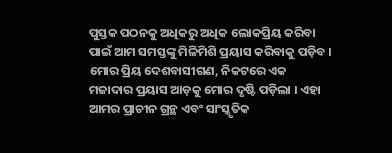ପୁସ୍ତକ ପଠନକୁ ଅଧିକରୁ ଅଧିକ ଲୋକପ୍ରିୟ କରିବା ପାଇଁ ଆମ ସମସ୍ତଙ୍କୁ ମିଳିମିଶି ପ୍ରୟାସ କରିବାକୁ ପଡ଼ିବ ।
ମୋର ପ୍ରିୟ ଦେଶବାସୀଗଣ, ନିକଟରେ ଏକ ମଜାଦାର ପ୍ରୟାସ ଆଡ଼କୁ ମୋର ଦୃଷ୍ଟି ପଡ଼ିଲା । ଏହା ଆମର ପ୍ରାଚୀନ ଗ୍ରନ୍ଥ ଏବଂ ସାଂସ୍କୃତିକ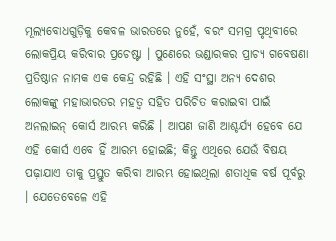ମୂଲ୍ୟବୋଧଗୁଡ଼ିକୁ କେବଳ ଭାରତରେ ନୁହେଁ, ବରଂ ସମଗ୍ର ପୃଥିବୀରେ ଲୋକପ୍ରିୟ କରିବାର ପ୍ରଚେଷ୍ଟା । ପୁଣେରେ ଭଣ୍ଡାରକର ପ୍ରାଚ୍ୟ ଗବେଷଣା ପ୍ରତିଷ୍ଠାନ ନାମକ ଏକ କେନ୍ଦ୍ର ରହିଛି । ଏହି ସଂସ୍ଥା ଅନ୍ୟ ଦେଶର ଲୋକଙ୍କୁ ମହାଭାରତର ମହତ୍ୱ ସହିତ ପରିଚିତ କରାଇବା ପାଇଁ ଅନଲାଇନ୍ କୋର୍ସ ଆରମ୍ଭ କରିଛି । ଆପଣ ଜାଣି ଆଶ୍ଚର୍ଯ୍ୟ ହେବେ ଯେ ଏହି କୋର୍ସ ଏବେ ହିଁ ଆରମ୍ଭ ହୋଇଛି; କିନ୍ତୁ ଏଥିରେ ଯେଉଁ ବିଷୟ ପଢ଼ାଯାଏ ତାକୁ ପ୍ରସ୍ତୁତ କରିବା ଆରମ୍ଭ ହୋଇଥିଲା ଶତାଧିକ ବର୍ଷ ପୂର୍ବରୁ । ଯେତେବେଳେ ଏହି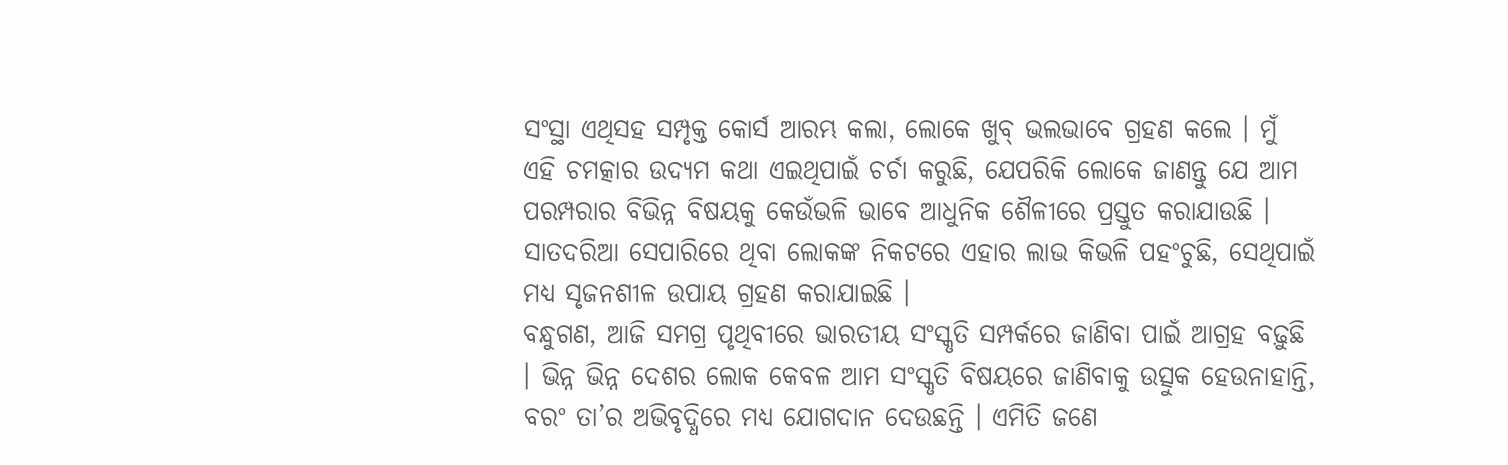ସଂସ୍ଥା ଏଥିସହ ସମ୍ପୃକ୍ତ କୋର୍ସ ଆରମ୍ଭ କଲା, ଲୋକେ ଖୁବ୍ ଭଲଭାବେ ଗ୍ରହଣ କଲେ । ମୁଁ ଏହି ଚମତ୍କାର ଉଦ୍ୟମ କଥା ଏଇଥିପାଇଁ ଚର୍ଚା କରୁଛି, ଯେପରିକି ଲୋକେ ଜାଣନ୍ତୁ ଯେ ଆମ ପରମ୍ପରାର ବିଭିନ୍ନ ବିଷୟକୁ କେଉଁଭଳି ଭାବେ ଆଧୁନିକ ଶୈଳୀରେ ପ୍ରସ୍ତୁତ କରାଯାଉଛି । ସାତଦରିଆ ସେପାରିରେ ଥିବା ଲୋକଙ୍କ ନିକଟରେ ଏହାର ଲାଭ କିଭଳି ପହଂଚୁଛି, ସେଥିପାଇଁ ମଧ୍ୟ ସୃଜନଶୀଳ ଉପାୟ ଗ୍ରହଣ କରାଯାଇଛି ।
ବନ୍ଧୁଗଣ, ଆଜି ସମଗ୍ର ପୃଥିବୀରେ ଭାରତୀୟ ସଂସ୍କୃତି ସମ୍ପର୍କରେ ଜାଣିବା ପାଇଁ ଆଗ୍ରହ ବଢ଼ୁଛି । ଭିନ୍ନ ଭିନ୍ନ ଦେଶର ଲୋକ କେବଳ ଆମ ସଂସ୍କୃତି ବିଷୟରେ ଜାଣିବାକୁ ଉତ୍ସୁକ ହେଉନାହାନ୍ତି, ବରଂ ତା’ର ଅଭିବୃଦ୍ଧିରେ ମଧ୍ୟ ଯୋଗଦାନ ଦେଉଛନ୍ତି । ଏମିତି ଜଣେ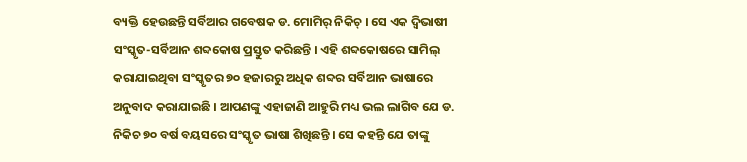ବ୍ୟକ୍ତି ହେଉଛନ୍ତି ସର୍ବିଆର ଗବେଷକ ଡ. ମୋମିର୍ ନିକିଚ୍ । ସେ ଏକ ଦ୍ୱିଭାଷୀ ସଂସ୍କୃତ-ସର୍ବିଆନ ଶବ୍ଦକୋଷ ପ୍ରସ୍ତୁତ କରିଛନ୍ତି । ଏହି ଶବ୍ଦକୋଷରେ ସାମିଲ୍ କରାଯାଇଥିବା ସଂସ୍କୃତର ୭୦ ହଜାରରୁ ଅଧିକ ଶବ୍ଦର ସର୍ବିଆନ ଭାଷାରେ ଅନୁବାଦ କରାଯାଇଛି । ଆପଣଙ୍କୁ ଏହାଜାଣି ଆହୁରି ମଧ୍ୟ ଭଲ ଲାଗିବ ଯେ ଡ. ନିକିଚ ୭୦ ବର୍ଷ ବୟସରେ ସଂସ୍କୃତ ଭାଷା ଶିଖିଛନ୍ତି । ସେ କହନ୍ତି ଯେ ତାଙ୍କୁ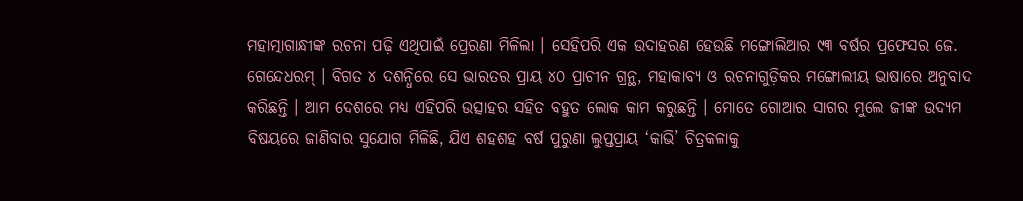ମହାତ୍ମାଗାନ୍ଧୀଙ୍କ ରଚନା ପଢ଼ି ଏଥିପାଇଁ ପ୍ରେରଣା ମିଳିଲା । ସେହିପରି ଏକ ଉଦାହରଣ ହେଉଛି ମଙ୍ଗୋଲିଆର ୯୩ ବର୍ଷର ପ୍ରଫେସର ଜେ. ଗେନ୍ଦେଧରମ୍ । ବିଗତ ୪ ଦଶନ୍ଧିରେ ସେ ଭାରତର ପ୍ରାୟ ୪୦ ପ୍ରାଚୀନ ଗ୍ରନ୍ଥ, ମହାକାବ୍ୟ ଓ ରଚନାଗୁଡ଼ିକର ମଙ୍ଗୋଲୀୟ ଭାଷାରେ ଅନୁବାଦ କରିଛନ୍ତି । ଆମ ଦେଶରେ ମଧ୍ୟ ଏହିପରି ଉତ୍ସାହର ସହିତ ବହୁତ ଲୋକ କାମ କରୁଛନ୍ତି । ମୋତେ ଗୋଆର ସାଗର ମୁଲେ ଜୀଙ୍କ ଉଦ୍ୟମ ବିଷୟରେ ଜାଣିବାର ସୁଯୋଗ ମିଳିଛି, ଯିଏ ଶହଶହ ବର୍ଷ ପୁରୁଣା ଲୁପ୍ତପ୍ରାୟ ‘କାଭି’ ଚିତ୍ରକଳାକୁ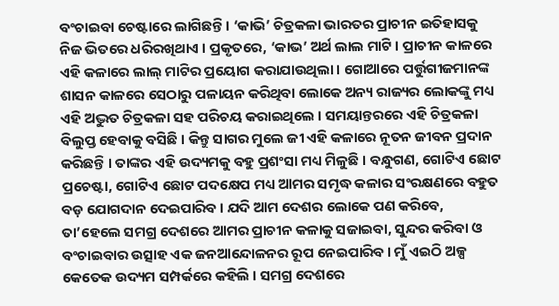ବଂଚାଇବା ଚେଷ୍ଟାରେ ଲାଗିଛନ୍ତି । ‘କାଭି’ ଚିତ୍ରକଳା ଭାରତର ପ୍ରାଚୀନ ଇତିହାସକୁ ନିଜ ଭିତରେ ଧରିରଖିଥାଏ । ପ୍ରକୃତରେ, ‘କାଭ’ ଅର୍ଥ ଲାଲ ମାଟି । ପ୍ରାଚୀନ କାଳରେ ଏହି କଳାରେ ଲାଲ୍ ମାଟିର ପ୍ରୟୋଗ କରାଯାଉଥିଲା । ଗୋଆରେ ପର୍ତ୍ତୁଗୀଜମାନଙ୍କ ଶାସନ କାଳରେ ସେଠାରୁ ପଳାୟନ କରିଥିବା ଲୋକେ ଅନ୍ୟ ରାଜ୍ୟର ଲୋକଙ୍କୁ ମଧ୍ୟ ଏହି ଅଦ୍ଭୁତ ଚିତ୍ରକଳା ସହ ପରିଚୟ କରାଇଥିଲେ । ସମୟାନ୍ତରରେ ଏହି ଚିତ୍ରକଳା ବିଲୁପ୍ତ ହେବାକୁ ବସିଛି । କିନ୍ତୁ ସାଗର ମୁଲେ ଜୀ ଏହି କଳାରେ ନୂତନ ଜୀବନ ପ୍ରଦାନ କରିଛନ୍ତି । ତାଙ୍କର ଏହି ଉଦ୍ୟମକୁ ବହୁ ପ୍ରଶଂସା ମଧ୍ୟ ମିଳୁଛି । ବନ୍ଧୁଗଣ, ଗୋଟିଏ ଛୋଟ ପ୍ରଚେଷ୍ଟା, ଗୋଟିଏ ଛୋଟ ପଦକ୍ଷେପ ମଧ୍ୟ ଆମର ସମୃଦ୍ଧ କଳାର ସଂରକ୍ଷଣରେ ବହୁତ ବଡ଼ ଯୋଗଦାନ ଦେଇପାରିବ । ଯଦି ଆମ ଦେଶର ଲୋକେ ପଣ କରିବେ, ତା’ହେଲେ ସମଗ୍ର ଦେଶରେ ଆମର ପ୍ରାଚୀନ କଳାକୁ ସଜାଇବା, ସୁନ୍ଦର କରିବା ଓ ବଂଚାଇବାର ଉତ୍ସାହ ଏକ ଜନଆନ୍ଦୋଳନର ରୂପ ନେଇପାରିବ । ମୁଁ ଏଇଠି ଅଳ୍ପ କେତେକ ଉଦ୍ୟମ ସମ୍ପର୍କରେ କହିଲି । ସମଗ୍ର ଦେଶରେ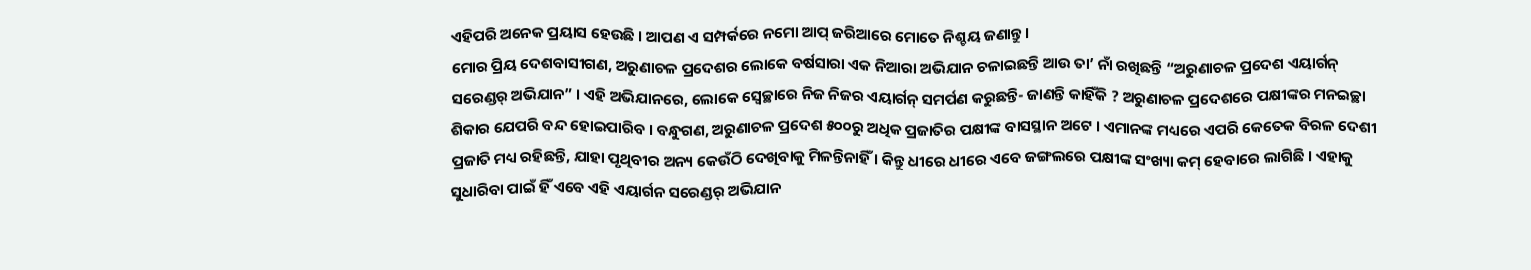ଏହିପରି ଅନେକ ପ୍ରୟାସ ହେଉଛି । ଆପଣ ଏ ସମ୍ପର୍କରେ ନମୋ ଆପ୍ ଜରିଆରେ ମୋତେ ନିଶ୍ଚୟ ଜଣାନ୍ତୁ ।
ମୋର ପ୍ରିୟ ଦେଶବାସୀଗଣ, ଅରୁଣାଚଳ ପ୍ରଦେଶର ଲୋକେ ବର୍ଷସାରା ଏକ ନିଆରା ଅଭିଯାନ ଚଳାଇଛନ୍ତି ଆଉ ତା’ ନାଁ ରଖିଛନ୍ତି “ଅରୁଣାଚଳ ପ୍ରଦେଶ ଏୟାର୍ଗନ୍ ସରେଣ୍ଡର୍ ଅଭିଯାନ” । ଏହି ଅଭିଯାନରେ, ଲୋକେ ସ୍ୱେଚ୍ଛାରେ ନିଜ ନିଜର ଏୟାର୍ଗନ୍ ସମର୍ପଣ କରୁଛନ୍ତି- ଜାଣନ୍ତି କାହିଁକି ? ଅରୁଣାଚଳ ପ୍ରଦେଶରେ ପକ୍ଷୀଙ୍କର ମନଇଚ୍ଛା ଶିକାର ଯେପରି ବନ୍ଦ ହୋଇପାରିବ । ବନ୍ଧୁଗଣ, ଅରୁଣାଚଳ ପ୍ରଦେଶ ୫୦୦ରୁ ଅଧିକ ପ୍ରଜାତିର ପକ୍ଷୀଙ୍କ ବାସସ୍ଥାନ ଅଟେ । ଏମାନଙ୍କ ମଧ୍ୟରେ ଏପରି କେତେକ ବିରଳ ଦେଶୀ ପ୍ରଜାତି ମଧ୍ୟ ରହିଛନ୍ତି, ଯାହା ପୃଥିବୀର ଅନ୍ୟ କେଉଁଠି ଦେଖିବାକୁ ମିଳନ୍ତିନାହିଁ । କିନ୍ତୁ ଧୀରେ ଧୀରେ ଏବେ ଜଙ୍ଗଲରେ ପକ୍ଷୀଙ୍କ ସଂଖ୍ୟା କମ୍ ହେବାରେ ଲାଗିଛି । ଏହାକୁ ସୁଧାରିବା ପାଇଁ ହିଁ ଏବେ ଏହି ଏୟାର୍ଗନ ସରେଣ୍ଡର୍ ଅଭିଯାନ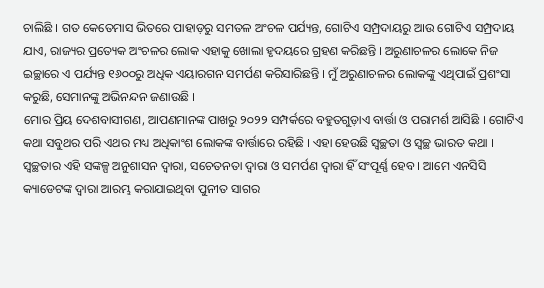ଚାଲିଛି । ଗତ କେତେମାସ ଭିତରେ ପାହାଡ଼ରୁ ସମତଳ ଅଂଚଳ ପର୍ଯ୍ୟନ୍ତ, ଗୋଟିଏ ସମ୍ପ୍ରଦାୟରୁ ଆଉ ଗୋଟିଏ ସମ୍ପ୍ରଦାୟ ଯାଏ, ରାଜ୍ୟର ପ୍ରତ୍ୟେକ ଅଂଚଳର ଲୋକ ଏହାକୁ ଖୋଲା ହୃଦୟରେ ଗ୍ରହଣ କରିଛନ୍ତି । ଅରୁଣାଚଳର ଲୋକେ ନିଜ ଇଚ୍ଛାରେ ଏ ପର୍ଯ୍ୟନ୍ତ ୧୬୦୦ରୁ ଅଧିକ ଏୟାରଗନ ସମର୍ପଣ କରିସାରିଛନ୍ତି । ମୁଁ ଅରୁଣାଚଳର ଲୋକଙ୍କୁ ଏଥିପାଇଁ ପ୍ରଶଂସା କରୁଛି, ସେମାନଙ୍କୁ ଅଭିନନ୍ଦନ ଜଣାଉଛି ।
ମୋର ପ୍ରିୟ ଦେଶବାସୀଗଣ, ଆପଣମାନଙ୍କ ପାଖରୁ ୨୦୨୨ ସମ୍ପର୍କରେ ବହୁତଗୁଡ଼ାଏ ବାର୍ତ୍ତା ଓ ପରାମର୍ଶ ଆସିଛି । ଗୋଟିଏ କଥା ସବୁଥର ପରି ଏଥର ମଧ୍ୟ ଅଧିକାଂଶ ଲୋକଙ୍କ ବାର୍ତ୍ତାରେ ରହିଛି । ଏହା ହେଉଛି ସ୍ୱଚ୍ଛତା ଓ ସ୍ୱଚ୍ଛ ଭାରତ କଥା । ସ୍ୱଚ୍ଛତାର ଏହି ସଙ୍କଳ୍ପ ଅନୁଶାସନ ଦ୍ୱାରା, ସଚେତନତା ଦ୍ୱାରା ଓ ସମର୍ପଣ ଦ୍ୱାରା ହିଁ ସଂପୂର୍ଣ୍ଣ ହେବ । ଆମେ ଏନସିସି କ୍ୟାଡେଟଙ୍କ ଦ୍ୱାରା ଆରମ୍ଭ କରାଯାଇଥିବା ପୁନୀତ ସାଗର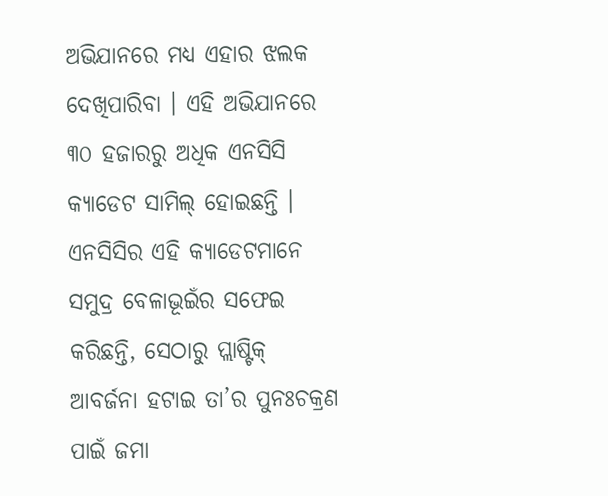ଅଭିଯାନରେ ମଧ୍ୟ ଏହାର ଝଲକ ଦେଖିପାରିବା । ଏହି ଅଭିଯାନରେ ୩୦ ହଜାରରୁ ଅଧିକ ଏନସିସି କ୍ୟାଡେଟ ସାମିଲ୍ ହୋଇଛନ୍ତି । ଏନସିସିର ଏହି କ୍ୟାଡେଟମାନେ ସମୁଦ୍ର ବେଳାଭୂଇଁର ସଫେଇ କରିଛନ୍ତି, ସେଠାରୁ ପ୍ଲାଷ୍ଟିକ୍ ଆବର୍ଜନା ହଟାଇ ତା’ର ପୁନଃଚକ୍ରଣ ପାଇଁ ଜମା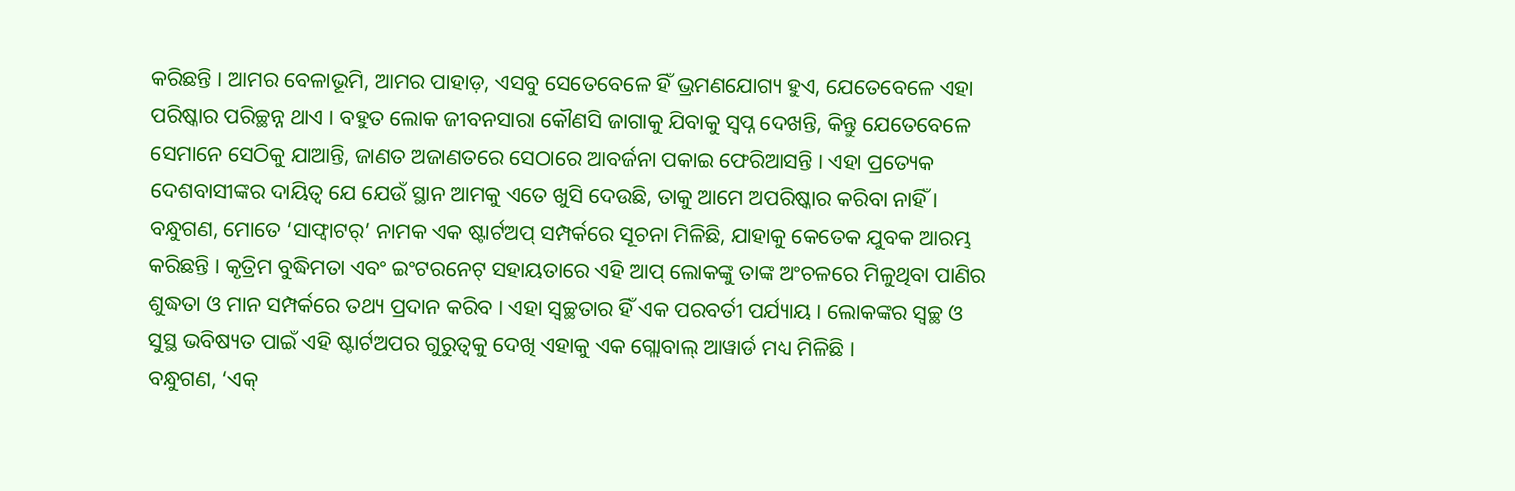କରିଛନ୍ତି । ଆମର ବେଳାଭୂମି, ଆମର ପାହାଡ଼, ଏସବୁ ସେତେବେଳେ ହିଁ ଭ୍ରମଣଯୋଗ୍ୟ ହୁଏ, ଯେତେବେଳେ ଏହା ପରିଷ୍କାର ପରିଚ୍ଛନ୍ନ ଥାଏ । ବହୁତ ଲୋକ ଜୀବନସାରା କୌଣସି ଜାଗାକୁ ଯିବାକୁ ସ୍ୱପ୍ନ ଦେଖନ୍ତି, କିନ୍ତୁ ଯେତେବେଳେ ସେମାନେ ସେଠିକୁ ଯାଆନ୍ତି, ଜାଣତ ଅଜାଣତରେ ସେଠାରେ ଆବର୍ଜନା ପକାଇ ଫେରିଆସନ୍ତି । ଏହା ପ୍ରତ୍ୟେକ ଦେଶବାସୀଙ୍କର ଦାୟିତ୍ୱ ଯେ ଯେଉଁ ସ୍ଥାନ ଆମକୁ ଏତେ ଖୁସି ଦେଉଛି, ତାକୁ ଆମେ ଅପରିଷ୍କାର କରିବା ନାହିଁ ।
ବନ୍ଧୁଗଣ, ମୋତେ ‘ସାଫ୍ୱାଟର୍’ ନାମକ ଏକ ଷ୍ଟାର୍ଟଅପ୍ ସମ୍ପର୍କରେ ସୂଚନା ମିଳିଛି, ଯାହାକୁ କେତେକ ଯୁବକ ଆରମ୍ଭ କରିଛନ୍ତି । କୃତ୍ରିମ ବୁଦ୍ଧିମତା ଏବଂ ଇଂଟରନେଟ୍ ସହାୟତାରେ ଏହି ଆପ୍ ଲୋକଙ୍କୁ ତାଙ୍କ ଅଂଚଳରେ ମିଳୁଥିବା ପାଣିର ଶୁଦ୍ଧତା ଓ ମାନ ସମ୍ପର୍କରେ ତଥ୍ୟ ପ୍ରଦାନ କରିବ । ଏହା ସ୍ୱଚ୍ଛତାର ହିଁ ଏକ ପରବର୍ତୀ ପର୍ଯ୍ୟାୟ । ଲୋକଙ୍କର ସ୍ୱଚ୍ଛ ଓ ସୁସ୍ଥ ଭବିଷ୍ୟତ ପାଇଁ ଏହି ଷ୍ଟାର୍ଟଅପର ଗୁରୁତ୍ୱକୁ ଦେଖି ଏହାକୁ ଏକ ଗ୍ଲୋବାଲ୍ ଆୱାର୍ଡ ମଧ୍ୟ ମିଳିଛି ।
ବନ୍ଧୁଗଣ, ‘ଏକ୍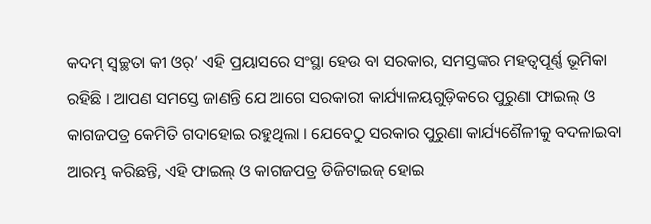କଦମ୍ ସ୍ୱଚ୍ଛତା କୀ ଓର୍’ ଏହି ପ୍ରୟାସରେ ସଂସ୍ଥା ହେଉ ବା ସରକାର, ସମସ୍ତଙ୍କର ମହତ୍ୱପୂର୍ଣ୍ଣ ଭୂମିକା ରହିଛି । ଆପଣ ସମସ୍ତେ ଜାଣନ୍ତି ଯେ ଆଗେ ସରକାରୀ କାର୍ଯ୍ୟାଳୟଗୁଡ଼ିକରେ ପୁରୁଣା ଫାଇଲ୍ ଓ କାଗଜପତ୍ର କେମିତି ଗଦାହୋଇ ରହୁଥିଲା । ଯେବେଠୁ ସରକାର ପୁରୁଣା କାର୍ଯ୍ୟଶୈଳୀକୁ ବଦଳାଇବା ଆରମ୍ଭ କରିଛନ୍ତି, ଏହି ଫାଇଲ୍ ଓ କାଗଜପତ୍ର ଡିଜିଟାଇଜ୍ ହୋଇ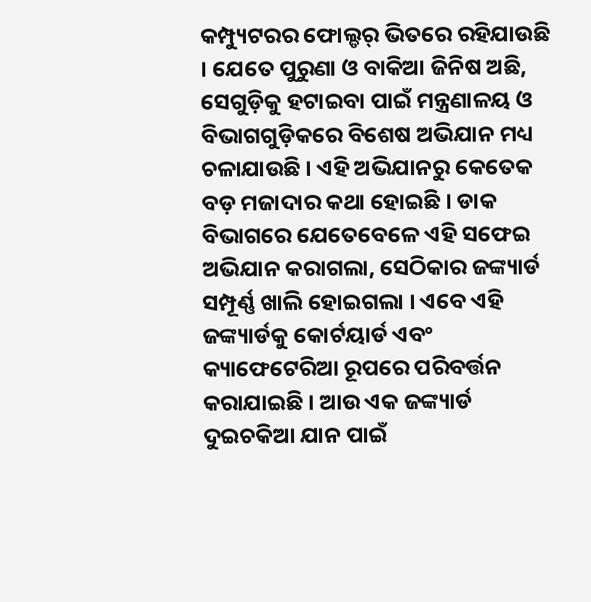କମ୍ପ୍ୟୁଟରର ଫୋଲ୍ଡର୍ ଭିତରେ ରହିଯାଉଛି । ଯେତେ ପୁରୁଣା ଓ ବାକିଆ ଜିନିଷ ଅଛି, ସେଗୁଡ଼ିକୁ ହଟାଇବା ପାଇଁ ମନ୍ତ୍ରଣାଳୟ ଓ ବିଭାଗଗୁଡ଼ିକରେ ବିଶେଷ ଅଭିଯାନ ମଧ୍ୟ ଚଳାଯାଉଛି । ଏହି ଅଭିଯାନରୁ କେତେକ ବଡ଼ ମଜାଦାର କଥା ହୋଇଛି । ଡାକ ବିଭାଗରେ ଯେତେବେଳେ ଏହି ସଫେଇ ଅଭିଯାନ କରାଗଲା, ସେଠିକାର ଜଙ୍କ୍ୟାର୍ଡ ସମ୍ପୂର୍ଣ୍ଣ ଖାଲି ହୋଇଗଲା । ଏବେ ଏହି ଜଙ୍କ୍ୟାର୍ଡକୁ କୋର୍ଟୟାର୍ଡ ଏବଂ କ୍ୟାଫେଟେରିଆ ରୂପରେ ପରିବର୍ତ୍ତନ କରାଯାଇଛି । ଆଉ ଏକ ଜଙ୍କ୍ୟାର୍ଡ ଦୁଇଚକିଆ ଯାନ ପାଇଁ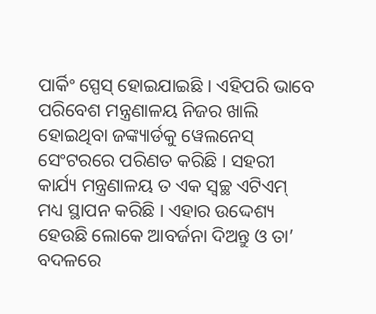ପାର୍କିଂ ସ୍ପେସ୍ ହୋଇଯାଇଛି । ଏହିପରି ଭାବେ ପରିବେଶ ମନ୍ତ୍ରଣାଳୟ ନିଜର ଖାଲି ହୋଇଥିବା ଜଙ୍କ୍ୟାର୍ଡକୁ ୱେଲନେସ୍ ସେଂଟରରେ ପରିଣତ କରିଛି । ସହରୀ କାର୍ଯ୍ୟ ମନ୍ତ୍ରଣାଳୟ ତ ଏକ ସ୍ୱଚ୍ଛ ଏଟିଏମ୍ ମଧ୍ୟ ସ୍ଥାପନ କରିଛି । ଏହାର ଉଦ୍ଦେଶ୍ୟ ହେଉଛି ଲୋକେ ଆବର୍ଜନା ଦିଅନ୍ତୁ ଓ ତା’ ବଦଳରେ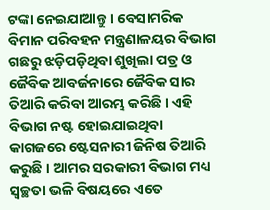ଟଙ୍କା ନେଇଯାଆନ୍ତୁ । ବେସାମରିକ ବିମାନ ପରିବହନ ମନ୍ତ୍ରଣାଳୟର ବିଭାଗ ଗଛରୁ ଝଡ଼ିପଡ଼ିଥିବା ଶୁଖିଲା ପତ୍ର ଓ ଜୈବିକ ଆବର୍ଜନାରେ ଜୈବିକ ସାର ତିଆରି କରିବା ଆରମ୍ଭ କରିଛି । ଏହି ବିଭାଗ ନଷ୍ଟ ହୋଇଯାଇଥିବା କାଗଜରେ ଷ୍ଟେସନାରୀ ଜିନିଷ ତିଆରି କରୁଛି । ଆମର ସରକାରୀ ବିଭାଗ ମଧ୍ୟ ସ୍ୱଚ୍ଛତା ଭଳି ବିଷୟରେ ଏତେ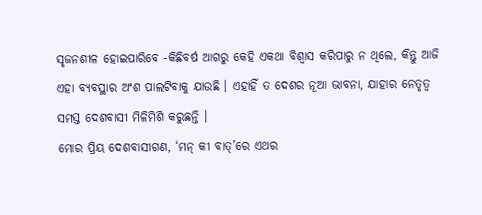ସୃଜନଶୀଳ ହୋଇପାରିବେ -କିଛିବର୍ଷ ଆଗରୁ କେହି ଏକଥା ବିଶ୍ୱାସ କରିପାରୁ ନ ଥିଲେ, କିନ୍ତୁ ଆଜି ଏହା ବ୍ୟବସ୍ଥାର ଅଂଶ ପାଲଟିବାକୁ ଯାଉଛି । ଏହାହିଁ ତ ଦେଶର ନୂଆ ଭାବନା, ଯାହାର ନେତୃତ୍ୱ ସମସ୍ତ ଦେଶବାସୀ ମିଳିମିଶି କରୁଛନ୍ତି ।
ମୋର ପ୍ରିୟ ଦେଶବାସୀଗଣ, ‘ମନ୍ କୀ ବାତ୍’ରେ ଏଥର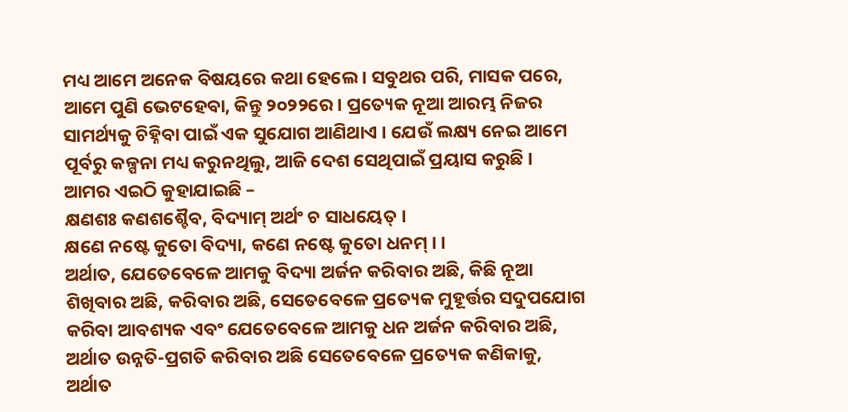ମଧ୍ୟ ଆମେ ଅନେକ ବିଷୟରେ କଥା ହେଲେ । ସବୁଥର ପରି, ମାସକ ପରେ, ଆମେ ପୁଣି ଭେଟହେବା, କିନ୍ତୁ ୨୦୨୨ରେ । ପ୍ରତ୍ୟେକ ନୂଆ ଆରମ୍ଭ ନିଜର ସାମର୍ଥ୍ୟକୁ ଚିହ୍ନିବା ପାଇଁ ଏକ ସୁଯୋଗ ଆଣିଥାଏ । ଯେଉଁ ଲକ୍ଷ୍ୟ ନେଇ ଆମେ ପୂର୍ବରୁ କଳ୍ପନା ମଧ୍ୟ କରୁନଥିଲୁ, ଆଜି ଦେଶ ସେଥିପାଇଁ ପ୍ରୟାସ କରୁଛି । ଆମର ଏଇଠି କୁହାଯାଇଛି –
କ୍ଷଣଶଃ କଣଶଶ୍ଚୈବ, ବିଦ୍ୟାମ୍ ଅର୍ଥଂ ଚ ସାଧୟେତ୍ ।
କ୍ଷଣେ ନଷ୍ଟେ କୁତୋ ବିଦ୍ୟା, କଣେ ନଷ୍ଟେ କୁତୋ ଧନମ୍ । ।
ଅର୍ଥାତ, ଯେତେବେଳେ ଆମକୁ ବିଦ୍ୟା ଅର୍ଜନ କରିବାର ଅଛି, କିଛି ନୂଆ ଶିଖିବାର ଅଛି, କରିବାର ଅଛି, ସେତେବେଳେ ପ୍ରତ୍ୟେକ ମୁହୂର୍ତ୍ତର ସଦୁପଯୋଗ କରିବା ଆବଶ୍ୟକ ଏବଂ ଯେତେବେଳେ ଆମକୁ ଧନ ଅର୍ଜନ କରିବାର ଅଛି, ଅର୍ଥାତ ଉନ୍ନତି-ପ୍ରଗତି କରିବାର ଅଛି ସେତେବେଳେ ପ୍ରତ୍ୟେକ କଣିକାକୁ, ଅର୍ଥାତ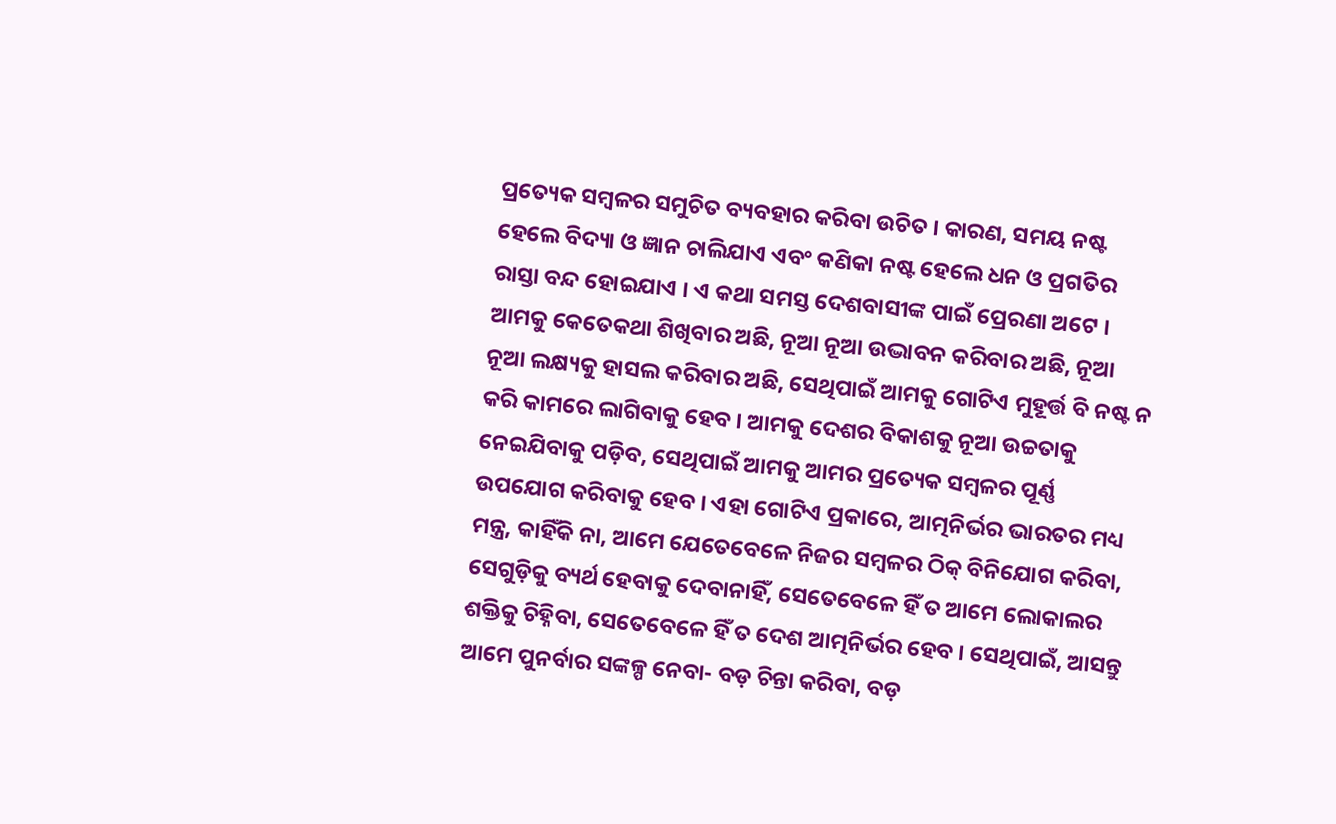ପ୍ରତ୍ୟେକ ସମ୍ବଳର ସମୁଚିତ ବ୍ୟବହାର କରିବା ଉଚିତ । କାରଣ, ସମୟ ନଷ୍ଟ ହେଲେ ବିଦ୍ୟା ଓ ଜ୍ଞାନ ଚାଲିଯାଏ ଏବଂ କଣିକା ନଷ୍ଟ ହେଲେ ଧନ ଓ ପ୍ରଗତିର ରାସ୍ତା ବନ୍ଦ ହୋଇଯାଏ । ଏ କଥା ସମସ୍ତ ଦେଶବାସୀଙ୍କ ପାଇଁ ପ୍ରେରଣା ଅଟେ । ଆମକୁ କେତେକଥା ଶିଖିବାର ଅଛି, ନୂଆ ନୂଆ ଉଦ୍ଭାବନ କରିବାର ଅଛି, ନୂଆ ନୂଆ ଲକ୍ଷ୍ୟକୁ ହାସଲ କରିବାର ଅଛି, ସେଥିପାଇଁ ଆମକୁ ଗୋଟିଏ ମୁହୂର୍ତ୍ତ ବି ନଷ୍ଟ ନ କରି କାମରେ ଲାଗିବାକୁ ହେବ । ଆମକୁ ଦେଶର ବିକାଶକୁ ନୂଆ ଉଚ୍ଚତାକୁ ନେଇଯିବାକୁ ପଡ଼ିବ, ସେଥିପାଇଁ ଆମକୁ ଆମର ପ୍ରତ୍ୟେକ ସମ୍ବଳର ପୂର୍ଣ୍ଣ ଉପଯୋଗ କରିବାକୁ ହେବ । ଏହା ଗୋଟିଏ ପ୍ରକାରେ, ଆତ୍ମନିର୍ଭର ଭାରତର ମଧ୍ୟ ମନ୍ତ୍ର, କାହିଁକି ନା, ଆମେ ଯେତେବେଳେ ନିଜର ସମ୍ବଳର ଠିକ୍ ବିନିଯୋଗ କରିବା, ସେଗୁଡ଼ିକୁ ବ୍ୟର୍ଥ ହେବାକୁ ଦେବାନାହିଁ, ସେତେବେଳେ ହିଁ ତ ଆମେ ଲୋକାଲର ଶକ୍ତିକୁ ଚିହ୍ନିବା, ସେତେବେଳେ ହିଁ ତ ଦେଶ ଆତ୍ମନିର୍ଭର ହେବ । ସେଥିପାଇଁ, ଆସନ୍ତୁ ଆମେ ପୁନର୍ବାର ସଙ୍କଳ୍ପ ନେବା- ବଡ଼ ଚିନ୍ତା କରିବା, ବଡ଼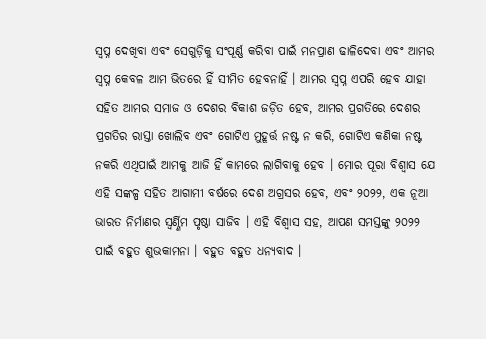ସ୍ୱପ୍ନ ଦେଖିବା ଏବଂ ସେଗୁଡ଼ିକୁ ସଂପୂର୍ଣ୍ଣ କରିବା ପାଇଁ ମନପ୍ରାଣ ଢାଳିଦେବା ଏବଂ ଆମର ସ୍ୱପ୍ନ କେବଳ ଆମ ଭିତରେ ହିଁ ସୀମିତ ହେବନାହିଁ । ଆମର ସ୍ୱପ୍ନ ଏପରି ହେବ ଯାହା ସହିତ ଆମର ସମାଜ ଓ ଦେଶର ବିକାଶ ଜଡ଼ିତ ହେବ, ଆମର ପ୍ରଗତିରେ ଦେଶର ପ୍ରଗତିର ରାସ୍ତା ଖୋଲିବ ଏବଂ ଗୋଟିଏ ମୁହୂର୍ତ୍ତ ନଷ୍ଟ ନ କରି, ଗୋଟିଏ କଣିକା ନଷ୍ଟ ନକରି ଏଥିପାଇଁ ଆମକୁ ଆଜି ହିଁ କାମରେ ଲାଗିବାକୁ ହେବ । ମୋର ପୂରା ବିଶ୍ୱାସ ଯେ ଏହି ସଙ୍କଳ୍ପ ସହିତ ଆଗାମୀ ବର୍ଷରେ ଦେଶ ଅଗ୍ରସର ହେବ, ଏବଂ ୨୦୨୨, ଏକ ନୂଆ ଭାରତ ନିର୍ମାଣର ସ୍ୱର୍ଣ୍ଣିମ ପୃଷ୍ଠା ସାଜିବ । ଏହି ବିଶ୍ୱାସ ସହ, ଆପଣ ସମସ୍ତଙ୍କୁ ୨୦୨୨ ପାଇଁ ବହୁତ ଶୁଭକାମନା । ବହୁତ ବହୁତ ଧନ୍ୟବାଦ ।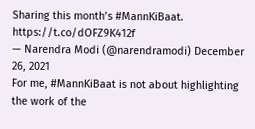Sharing this month’s #MannKiBaat. https://t.co/dOFZ9K412f
— Narendra Modi (@narendramodi) December 26, 2021
For me, #MannKiBaat is not about highlighting the work of the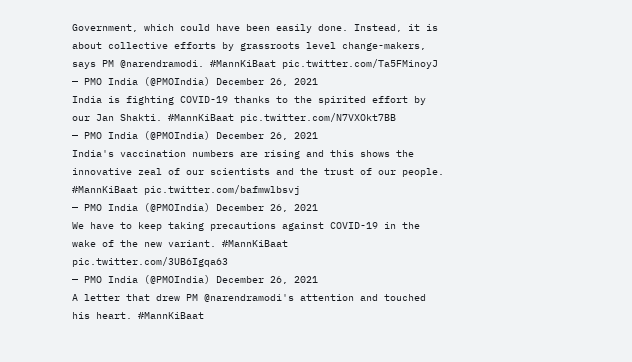Government, which could have been easily done. Instead, it is about collective efforts by grassroots level change-makers, says PM @narendramodi. #MannKiBaat pic.twitter.com/Ta5FMinoyJ
— PMO India (@PMOIndia) December 26, 2021
India is fighting COVID-19 thanks to the spirited effort by our Jan Shakti. #MannKiBaat pic.twitter.com/N7VXOkt7BB
— PMO India (@PMOIndia) December 26, 2021
India's vaccination numbers are rising and this shows the innovative zeal of our scientists and the trust of our people. #MannKiBaat pic.twitter.com/bafmwlbsvj
— PMO India (@PMOIndia) December 26, 2021
We have to keep taking precautions against COVID-19 in the wake of the new variant. #MannKiBaat pic.twitter.com/3UB6Igqa63
— PMO India (@PMOIndia) December 26, 2021
A letter that drew PM @narendramodi's attention and touched his heart. #MannKiBaat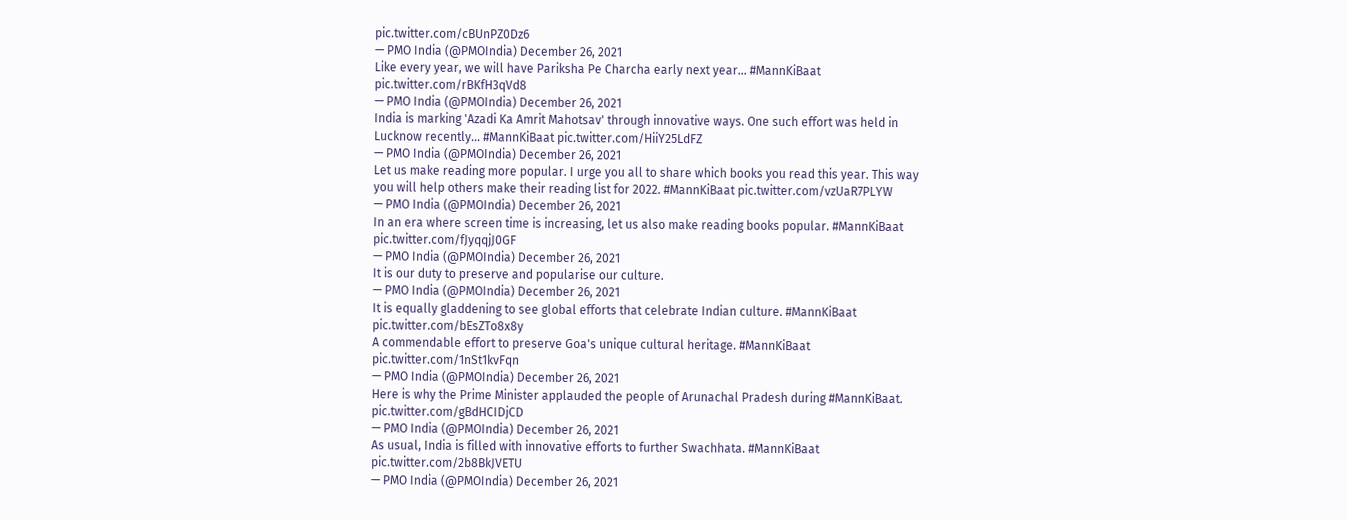pic.twitter.com/cBUnPZ0Dz6
— PMO India (@PMOIndia) December 26, 2021
Like every year, we will have Pariksha Pe Charcha early next year... #MannKiBaat pic.twitter.com/rBKfH3qVd8
— PMO India (@PMOIndia) December 26, 2021
India is marking 'Azadi Ka Amrit Mahotsav' through innovative ways. One such effort was held in Lucknow recently... #MannKiBaat pic.twitter.com/HiiY25LdFZ
— PMO India (@PMOIndia) December 26, 2021
Let us make reading more popular. I urge you all to share which books you read this year. This way you will help others make their reading list for 2022. #MannKiBaat pic.twitter.com/vzUaR7PLYW
— PMO India (@PMOIndia) December 26, 2021
In an era where screen time is increasing, let us also make reading books popular. #MannKiBaat pic.twitter.com/fJyqqjJ0GF
— PMO India (@PMOIndia) December 26, 2021
It is our duty to preserve and popularise our culture.
— PMO India (@PMOIndia) December 26, 2021
It is equally gladdening to see global efforts that celebrate Indian culture. #MannKiBaat pic.twitter.com/bEsZTo8x8y
A commendable effort to preserve Goa's unique cultural heritage. #MannKiBaat pic.twitter.com/1nSt1kvFqn
— PMO India (@PMOIndia) December 26, 2021
Here is why the Prime Minister applauded the people of Arunachal Pradesh during #MannKiBaat. pic.twitter.com/gBdHCIDjCD
— PMO India (@PMOIndia) December 26, 2021
As usual, India is filled with innovative efforts to further Swachhata. #MannKiBaat pic.twitter.com/2b8BkJVETU
— PMO India (@PMOIndia) December 26, 2021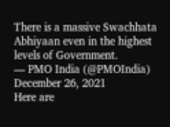There is a massive Swachhata Abhiyaan even in the highest levels of Government.
— PMO India (@PMOIndia) December 26, 2021
Here are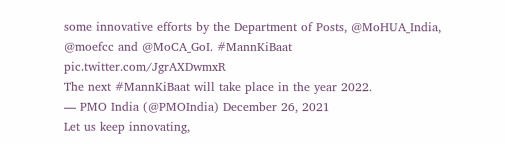some innovative efforts by the Department of Posts, @MoHUA_India, @moefcc and @MoCA_GoI. #MannKiBaat pic.twitter.com/JgrAXDwmxR
The next #MannKiBaat will take place in the year 2022.
— PMO India (@PMOIndia) December 26, 2021
Let us keep innovating,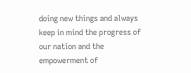doing new things and always keep in mind the progress of our nation and the empowerment of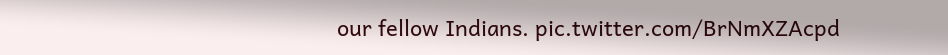our fellow Indians. pic.twitter.com/BrNmXZAcpd